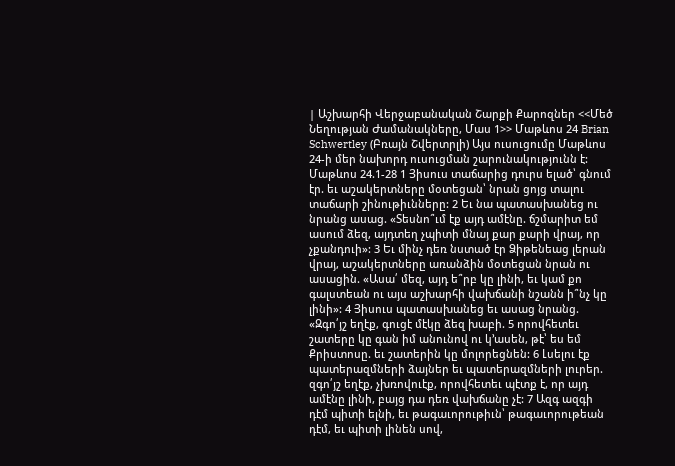| Աշխարհի Վերջաբանական Շարքի Քարոզներ <<Մեծ Նեղության Ժամանակները, Մաս 1>> Մաթևոս 24 Brian Schwertley (Բռայն Շվերտրլի) Այս ուսուցումը Մաթևոս 24-ի մեր նախորդ ուսուցման շարունակությունն է: Մաթևոս 24.1-28 1 Յիսուս տաճարից դուրս ելած՝ գնում էր. եւ աշակերտները մօտեցան՝ նրան ցոյց տալու տաճարի շինութիւնները: 2 Եւ նա պատասխանեց ու նրանց ասաց. «Տեսնո՞ւմ էք այդ ամէնը. ճշմարիտ եմ ասում ձեզ, այդտեղ չպիտի մնայ քար քարի վրայ, որ չքանդուի»: 3 Եւ մինչ դեռ նստած էր Ձիթենեաց լերան վրայ, աշակերտները առանձին մօտեցան նրան ու ասացին. «Ասա՛ մեզ, այդ ե՞րբ կը լինի, եւ կամ քո գալստեան ու այս աշխարհի վախճանի նշանն ի՞նչ կը լինի»: 4 Յիսուս պատասխանեց եւ ասաց նրանց. «Զգո՛յշ եղէք, գուցէ մէկը ձեզ խաբի. 5 որովհետեւ շատերը կը գան իմ անունով ու կ՚ասեն, թէ՝ ես եմ Քրիստոսը. եւ շատերին կը մոլորեցնեն: 6 Լսելու էք պատերազմների ձայներ եւ պատերազմների լուրեր. զգո՛յշ եղէք, չխռովուէք, որովհետեւ պէտք է, որ այդ ամէնը լինի, բայց դա դեռ վախճանը չէ: 7 Ազգ ազգի դէմ պիտի ելնի, եւ թագաւորութիւն՝ թագաւորութեան դէմ, եւ պիտի լինեն սով,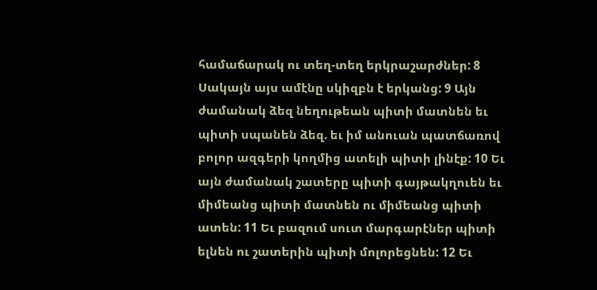համաճարակ ու տեղ-տեղ երկրաշարժներ: 8 Սակայն այս ամէնը սկիզբն է երկանց: 9 Այն ժամանակ ձեզ նեղութեան պիտի մատնեն եւ պիտի սպանեն ձեզ. եւ իմ անուան պատճառով բոլոր ազգերի կողմից ատելի պիտի լինէք: 10 Եւ այն ժամանակ շատերը պիտի գայթակղուեն եւ միմեանց պիտի մատնեն ու միմեանց պիտի ատեն: 11 Եւ բազում սուտ մարգարէներ պիտի ելնեն ու շատերին պիտի մոլորեցնեն: 12 Եւ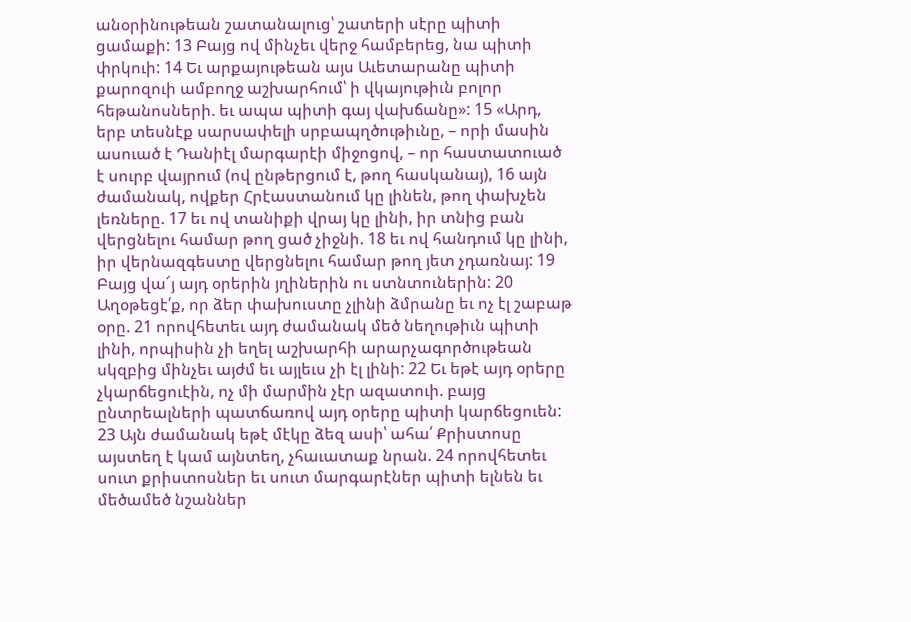անօրինութեան շատանալուց՝ շատերի սէրը պիտի ցամաքի: 13 Բայց ով մինչեւ վերջ համբերեց, նա պիտի փրկուի: 14 Եւ արքայութեան այս Աւետարանը պիտի քարոզուի ամբողջ աշխարհում՝ ի վկայութիւն բոլոր հեթանոսների. եւ ապա պիտի գայ վախճանը»: 15 «Արդ, երբ տեսնէք սարսափելի սրբապղծութիւնը, – որի մասին ասուած է Դանիէլ մարգարէի միջոցով, – որ հաստատուած է սուրբ վայրում (ով ընթերցում է, թող հասկանայ), 16 այն ժամանակ, ովքեր Հրէաստանում կը լինեն, թող փախչեն լեռները. 17 եւ ով տանիքի վրայ կը լինի, իր տնից բան վերցնելու համար թող ցած չիջնի. 18 եւ ով հանդում կը լինի, իր վերնազգեստը վերցնելու համար թող յետ չդառնայ: 19 Բայց վա՜յ այդ օրերին յղիներին ու ստնտուներին: 20 Աղօթեցէ՛ք, որ ձեր փախուստը չլինի ձմրանը եւ ոչ էլ շաբաթ օրը. 21 որովհետեւ այդ ժամանակ մեծ նեղութիւն պիտի լինի, որպիսին չի եղել աշխարհի արարչագործութեան սկզբից մինչեւ այժմ եւ այլեւս չի էլ լինի: 22 Եւ եթէ այդ օրերը չկարճեցուէին, ոչ մի մարմին չէր ազատուի. բայց ընտրեալների պատճառով այդ օրերը պիտի կարճեցուեն: 23 Այն ժամանակ եթէ մէկը ձեզ ասի՝ ահա՛ Քրիստոսը այստեղ է կամ այնտեղ, չհաւատաք նրան. 24 որովհետեւ սուտ քրիստոսներ եւ սուտ մարգարէներ պիտի ելնեն եւ մեծամեծ նշաններ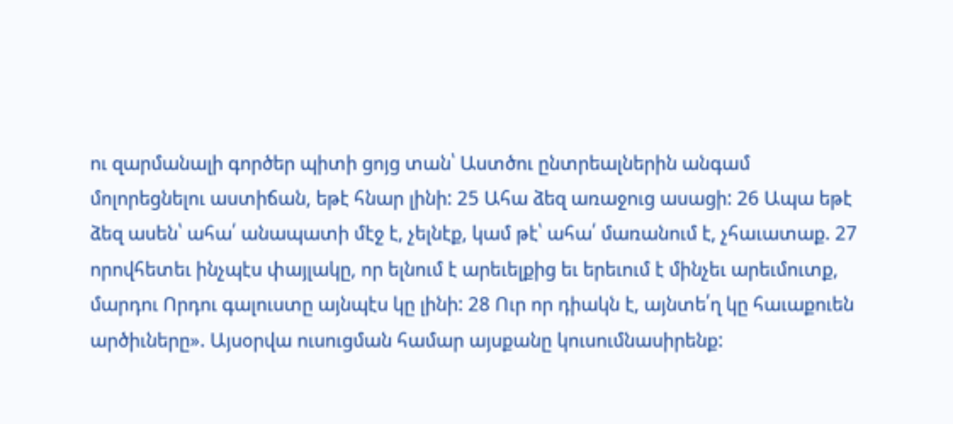ու զարմանալի գործեր պիտի ցոյց տան՝ Աստծու ընտրեալներին անգամ մոլորեցնելու աստիճան, եթէ հնար լինի: 25 Ահա ձեզ առաջուց ասացի: 26 Ապա եթէ ձեզ ասեն՝ ահա՛ անապատի մէջ է, չելնէք, կամ թէ՝ ահա՛ մառանում է, չհաւատաք. 27 որովհետեւ ինչպէս փայլակը, որ ելնում է արեւելքից եւ երեւում է մինչեւ արեւմուտք, մարդու Որդու գալուստը այնպէս կը լինի: 28 Ուր որ դիակն է, այնտե՛ղ կը հաւաքուեն արծիւները». Այսօրվա ուսուցման համար այսքանը կուսումնասիրենք: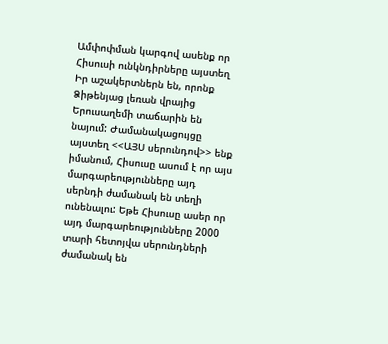Ամփոփման կարգով ասենք որ Հիսուսի ունկնդիրները այստեղ Իր աշակերտներն են, որոնք Ձիթենյաց լեռան վրայից Երուսաղեմի տաճարին են նայում: Ժամանակացույցը այստեղ <<ԱՅՍ սերունդով>> ենք իմանում, Հիսուսը ասում է որ այս մարգարեությունները այդ սերնդի ժամանակ են տեղի ունենալու: Եթե Հիսուսը ասեր որ այդ մարգարեությունները 2000 տարի հետոյվա սերունդների ժամանակ են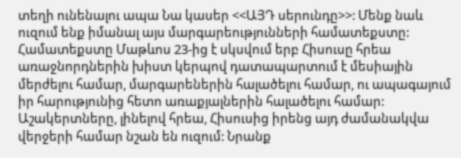տեղի ունենալու ապա Նա կասեր <<ԱՅԴ սերունդը>>: Մենք նաև ուզում ենք իմանալ այս մարգարեությունների համատեքստը: Համատեքստը Մաթևոս 23-ից է սկսվում երբ Հիսուսը հրեա առաջնորդներին խիստ կերպով դատապարտում է մեսիային մերժելու համար, մարգարեներին հալածելու համար, ու ապագայում իր հարությունից հետո առաքյալներին հալածելու համար: Աշակերտները, լինելով հրեա, Հիսուսից իրենց այդ ժամանակվա վերջերի համար նշան են ուզում: Նրանք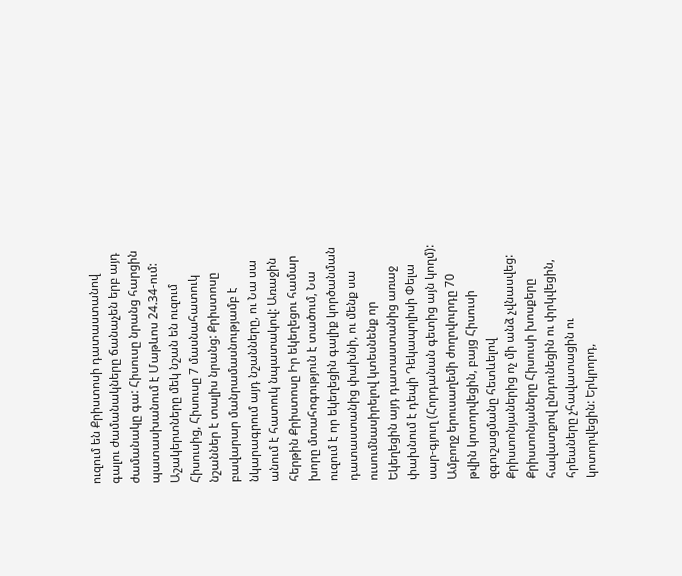ուզում են Քրիստոսի դատաստանով գալու ժամանակները ճանաչեն երբ այդ ժամանակը գա: Հիսուսը նրանց հարցին պատասխանում է Մաթևոս 24.34-ում: Աշակերտները մեկ նշան են ուզում Հիսուսից, Հիսուսը 7 մասնահատուկ նշաններ է տալիս նրանց: Քրիստոսը բավարար մանրամասնությամբ է նկարագրում այդ նշանները, ու Նա սա անում է հատուկ նպատակով: Առաջին հերթին Քրիստոսը Իր եկեղեցու համար խորը մտահոգություն է տածում, Նա ուզում է որ եկեղեցին գալիք կործանման դատաստանից փախնի, ու մենք սա ուսումնասիրելով կտեսնենք որ Եկեղեցին այդ դատաստանից առաջ փախնում է դեպի Դեկապոլիսի Փելա սար-գյուղ (Հորդանան գետից այն կողմ): Ամբողջ երուսաղեմի ժողովուրդը 70 թվին կոտորվեցին, բայց Հիսուսի զգուշացմանը հետևելով Քրիստոնյաներից ոչ մի անձ չվնասվեց: Քրիստոնյաները Հիսուսի խոսքերը հավատքով ընդունեցին ու փրկվեցին, հրեաները չհավատացին ու կոտորվեցին: Երկրորդ,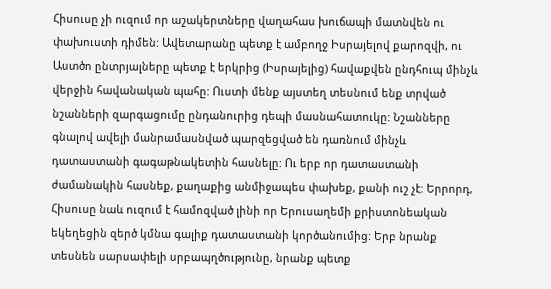Հիսուսը չի ուզում որ աշակերտները վաղահաս խուճապի մատնվեն ու փախուստի դիմեն: Ավետարանը պետք է ամբողջ Իսրայելով քարոզվի, ու Աստծո ընտրյալները պետք է երկրից (Իսրայելից) հավաքվեն ընդհուպ մինչև վերջին հավանական պահը: Ուստի մենք այստեղ տեսնում ենք տրված նշանների զարգացումը ընդանուրից դեպի մասնահատուկը: Նշանները գնալով ավելի մանրամասնված պարզեցված են դառնում մինչև դատաստանի գագաթնակետին հասնելը: Ու երբ որ դատաստանի ժամանակին հասնեք, քաղաքից անմիջապես փախեք, քանի ուշ չէ: Երրորդ, Հիսուսը նաև ուզում է համոզված լինի որ Երուսաղեմի քրիստոնեական եկեղեցին զերծ կմնա գալիք դատաստանի կործանումից: Երբ նրանք տեսնեն սարսափելի սրբապղծությունը, նրանք պետք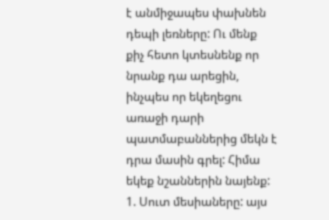է անմիջապես փախնեն դեպի լեռները: Ու մենք քիչ հետո կտեսնենք որ նրանք դա արեցին, ինչպես որ եկեղեցու առաջի դարի պատմաբաններից մեկն է դրա մասին գրել: Հիմա եկեք նշաններին նայենք: 1. Սուտ մեսիաները: այս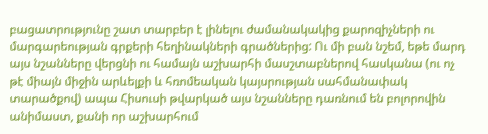բացատրությունը շատ տարբեր է լինելու ժամանակակից քարոզիչների ու մարգարեության գրքերի հեղինակների գրածներից: Ու մի բան նշեմ, եթե մարդ այս նշանները վերցնի ու համայն աշխարհի մասշտաբներով հասկանա (ու ոչ թէ միայն միջին արևելքի և հռոմեական կայսրության սահմանափակ տարածքով) ապա Հիսուսի թվարկած այս նշանները դառնում են բոլորովին անիմաստ, քանի որ աշխարհում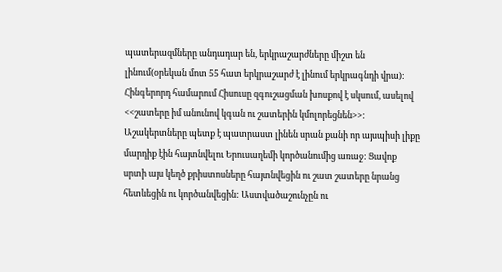պատերազմները անդադար են, երկրաշարժները միշտ են լինում(օրեկան մոտ 55 հատ երկրաշարժ է լինում երկրագնդի վրա): Հինգերորդ համարում Հիսուսը զգուշացման խոսքով է սկսում, ասելով <<շատերը իմ անունով կգան ու շատերին կմոլորեցնեն>>: Աշակերտները պետք է պատրաստ լինեն սրան քանի որ այսպիսի լիքը մարդիք էին հայտնվելու Երուսաղեմի կործանումից առաջ: Ցավոք սրտի այս կեղծ քրիստոսները հայտնվեցին ու շատ շատերը նրանց հետևեցին ու կործանվեցին: Աստվածաշունչըն ու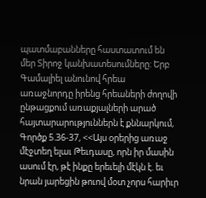պատմաբանները հաստատում են մեր Տիրոջ կանխատեսումները: Երբ Գամալիել անունով հրեա առաջնորդը իրենց հրեաների ժողովի ընթացքում առաքյալների արած հայտարարություններն է քննարկում, Գործք 5.36-37, <<Այս օրերից առաջ մէջտեղ ելաւ Թեւդասը, որն իր մասին ասում էր, թէ ինքը երեւելի մէկն է. եւ նրան յարեցին թուով մօտ չորս հարիւր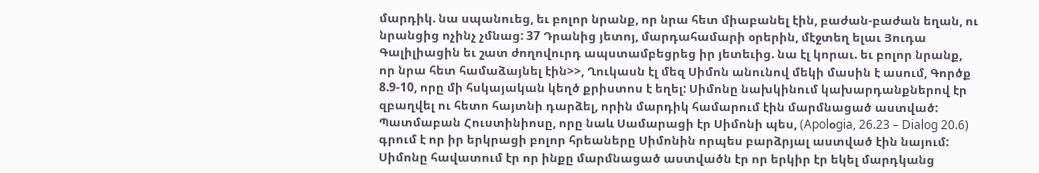մարդիկ. նա սպանուեց, եւ բոլոր նրանք, որ նրա հետ միաբանել էին, բաժան-բաժան եղան, ու նրանցից ոչինչ չմնաց: 37 Դրանից յետոյ, մարդահամարի օրերին, մէջտեղ ելաւ Յուդա Գալիլիացին եւ շատ ժողովուրդ ապստամբեցրեց իր յետեւից. նա էլ կորաւ. եւ բոլոր նրանք, որ նրա հետ համաձայնել էին>>, Ղուկասն էլ մեզ Սիմոն անունով մեկի մասին է ասում, Գործք 8.9-10, որը մի հսկայական կեղծ քրիստոս է եղել: Սիմոնը նախկինում կախարդանքներով էր զբաղվել ու հետո հայտնի դարձել, որին մարդիկ համարում էին մարմնացած աստված: Պատմաբան Հուստինիոսը, որը նաև Սամարացի էր Սիմոնի պես, (Apolօgia, 26.23 – Dialog 20.6) գրում է որ իր երկրացի բոլոր հրեաները Սիմոնին որպես բարձրյալ աստված էին նայում: Սիմոնը հավատում էր որ ինքը մարմնացած աստվածն էր որ երկիր էր եկել մարդկանց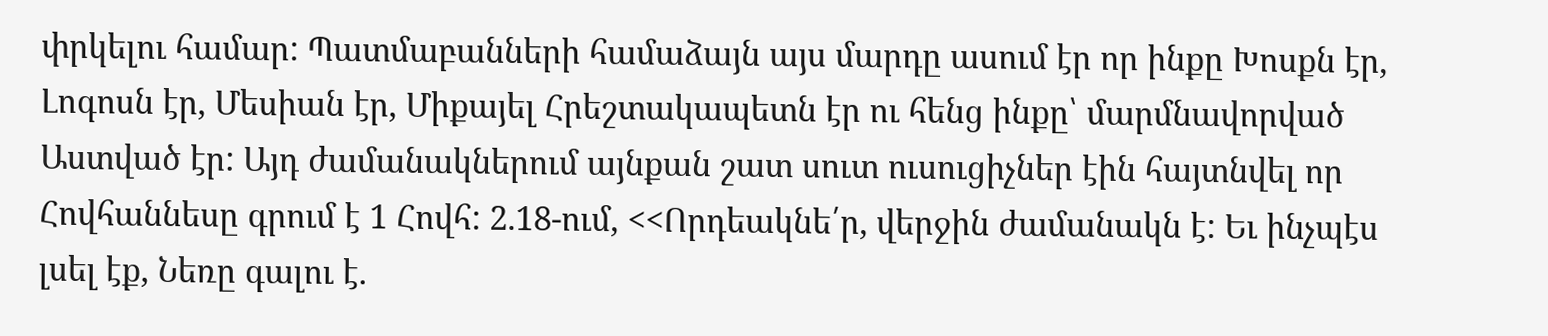փրկելու համար: Պատմաբանների համաձայն այս մարդը ասում էր որ ինքը Խոսքն էր, Լոգոսն էր, Մեսիան էր, Միքայել Հրեշտակապետն էր ու հենց ինքը՝ մարմնավորված Աստված էր: Այդ ժամանակներում այնքան շատ սուտ ուսուցիչներ էին հայտնվել որ Հովհաննեսը գրում է 1 Հովհ: 2.18-ում, <<Որդեակնե՛ր, վերջին ժամանակն է: Եւ ինչպէս լսել էք, Նեռը գալու է.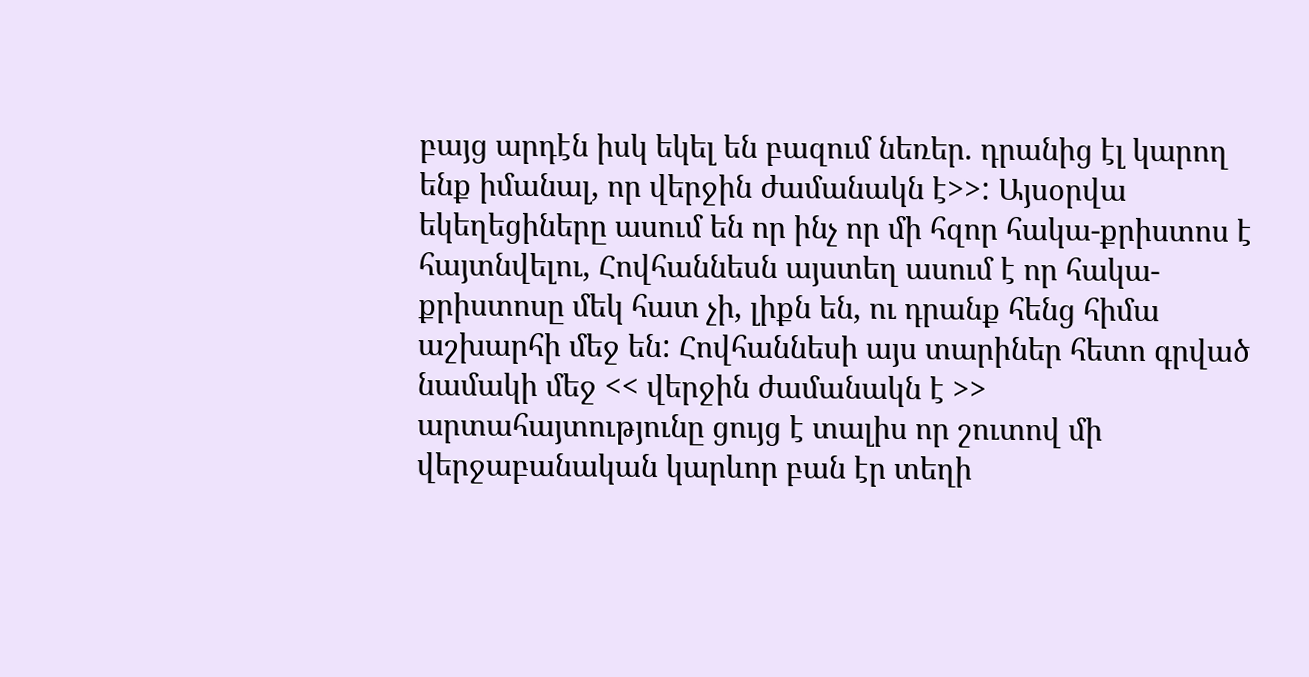բայց արդէն իսկ եկել են բազում նեռեր. դրանից էլ կարող ենք իմանալ, որ վերջին ժամանակն է>>: Այսօրվա եկեղեցիները ասում են որ ինչ որ մի հզոր հակա-քրիստոս է հայտնվելու, Հովհաննեսն այստեղ ասում է որ հակա-քրիստոսը մեկ հատ չի, լիքն են, ու դրանք հենց հիմա աշխարհի մեջ են: Հովհաննեսի այս տարիներ հետո գրված նամակի մեջ << վերջին ժամանակն է >> արտահայտությունը ցույց է տալիս որ շուտով մի վերջաբանական կարևոր բան էր տեղի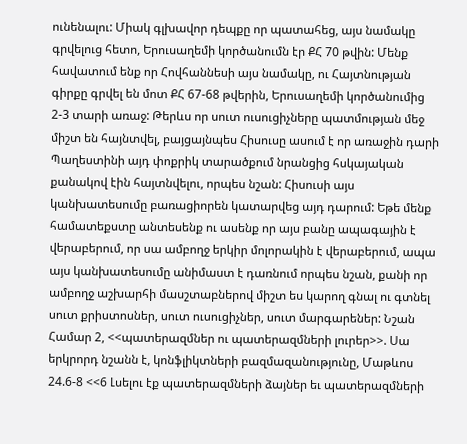ունենալու: Միակ գլխավոր դեպքը որ պատահեց, այս նամակը գրվելուց հետո, Երուսաղեմի կործանումն էր ՔՀ 70 թվին: Մենք հավատում ենք որ Հովհաննեսի այս նամակը, ու Հայտնության գիրքը գրվել են մոտ ՔՀ 67-68 թվերին, Երուսաղեմի կործանումից 2-3 տարի առաջ: Թերևս որ սուտ ուսուցիչները պատմության մեջ միշտ են հայնտվել, բայցայնպես Հիսուսը ասում է որ առաջին դարի Պաղեստինի այդ փոքրիկ տարածքում նրանցից հսկայական քանակով էին հայտնվելու, որպես նշան: Հիսուսի այս կանխատեսումը բառացիորեն կատարվեց այդ դարում: Եթե մենք համատեքստը անտեսենք ու ասենք որ այս բանը ապագային է վերաբերում, որ սա ամբողջ երկիր մոլորակին է վերաբերում, ապա այս կանխատեսումը անիմաստ է դառնում որպես նշան, քանի որ ամբողջ աշխարհի մասշտաբներով միշտ ես կարող գնալ ու գտնել սուտ քրիստոսներ, սուտ ուսուցիչներ, սուտ մարգարեներ: Նշան Համար 2, <<պատերազմներ ու պատերազմների լուրեր>>. Սա երկրորդ նշանն է, կոնֆլիկտների բազմազանությունը, Մաթևոս 24.6-8 <<6 Լսելու էք պատերազմների ձայներ եւ պատերազմների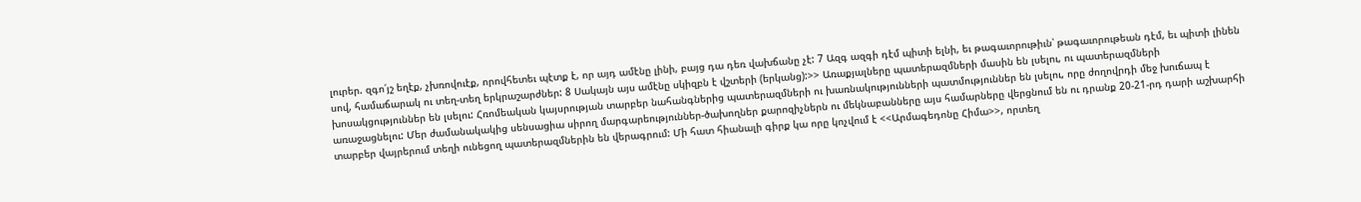լուրեր. զգո՛յշ եղէք, չխռովուէք, որովհետեւ պէտք է, որ այդ ամէնը լինի, բայց դա դեռ վախճանը չէ: 7 Ազգ ազգի դէմ պիտի ելնի, եւ թագաւորութիւն՝ թագաւորութեան դէմ, եւ պիտի լինեն սով, համաճարակ ու տեղ-տեղ երկրաշարժներ: 8 Սակայն այս ամէնը սկիզբն է վշտերի (երկանց):>> Առաքյալները պատերազմների մասին են լսելու, ու պատերազմների խոսակցություններ են լսելու: Հռոմեական կայսրության տարբեր նահանգներից պատերազմների ու խառնակությունների պատմություններ են լսելու, որը ժողովրդի մեջ խուճապ է առաջացնելու: Մեր ժամանակակից սենսացիա սիրող մարգարեություններ-ծախողներ քարոզիչներն ու մեկնաբանները այս համարները վերցնում են ու դրանք 20-21-րդ դարի աշխարհի տարբեր վայրերում տեղի ունեցող պատերազմներին են վերագրում: Մի հատ հիանալի գիրք կա որը կոչվում է <<Արմագեդոնը Հիմա>>, որտեղ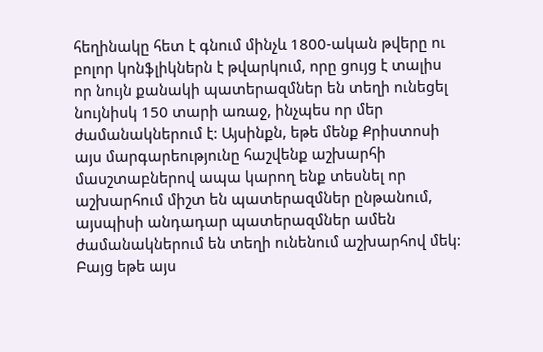հեղինակը հետ է գնում մինչև 1800-ական թվերը ու բոլոր կոնֆլիկներն է թվարկում, որը ցույց է տալիս որ նույն քանակի պատերազմներ են տեղի ունեցել նույնիսկ 150 տարի առաջ, ինչպես որ մեր ժամանակներում է: Այսինքն, եթե մենք Քրիստոսի այս մարգարեությունը հաշվենք աշխարհի մասշտաբներով ապա կարող ենք տեսնել որ աշխարհում միշտ են պատերազմներ ընթանում, այսպիսի անդադար պատերազմներ ամեն ժամանակներում են տեղի ունենում աշխարհով մեկ: Բայց եթե այս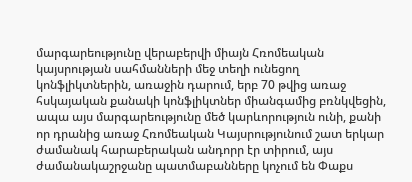մարգարեությունը վերաբերվի միայն Հռոմեական կայսրության սահմանների մեջ տեղի ունեցող կոնֆլիկտներին, առաջին դարում, երբ 70 թվից առաջ հսկայական քանակի կոնֆլիկտներ միանգամից բռնկվեցին, ապա այս մարգարեությունը մեծ կարևորություն ունի, քանի որ դրանից առաջ Հռոմեական Կայսրությունում շատ երկար ժամանակ հարաբերական անդորր էր տիրում, այս ժամանակաշրջանը պատմաբանները կոչում են Փաքս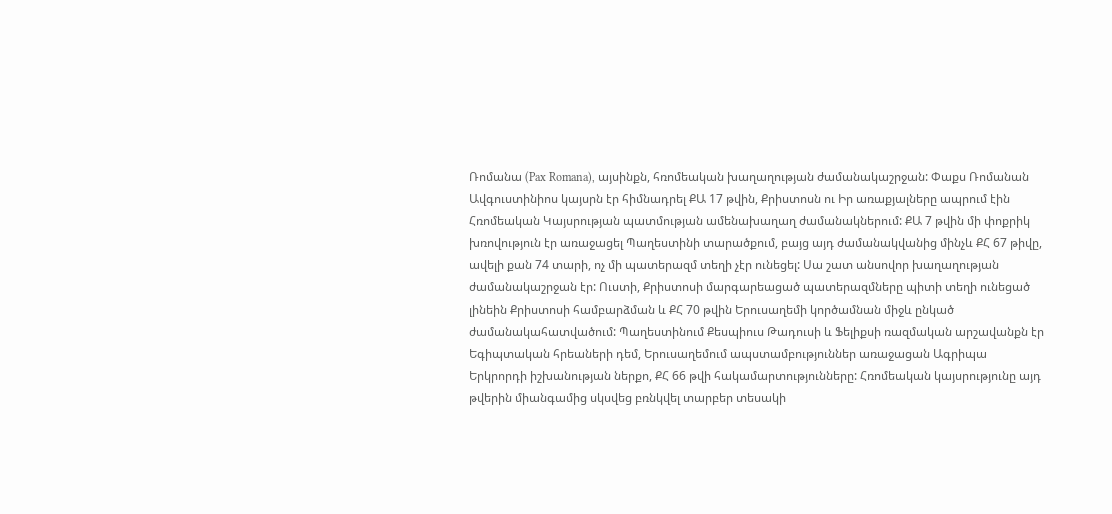Ռոմանա (Pax Romana), այսինքն, հռոմեական խաղաղության ժամանակաշրջան: Փաքս Ռոմանան Ավգուստինիոս կայսրն էր հիմնադրել ՔԱ 17 թվին, Քրիստոսն ու Իր առաքյալները ապրում էին Հռոմեական Կայսրության պատմության ամենախաղաղ ժամանակներում: ՔԱ 7 թվին մի փոքրիկ խռովություն էր առաջացել Պաղեստինի տարածքում, բայց այդ ժամանակվանից մինչև ՔՀ 67 թիվը, ավելի քան 74 տարի, ոչ մի պատերազմ տեղի չէր ունեցել: Սա շատ անսովոր խաղաղության ժամանակաշրջան էր: Ուստի, Քրիստոսի մարգարեացած պատերազմները պիտի տեղի ունեցած լինեին Քրիստոսի համբարձման և ՔՀ 70 թվին Երուսաղեմի կործամնան միջև ընկած ժամանակահատվածում: Պաղեստինում Քեսպիուս Թադուսի և Ֆելիքսի ռազմական արշավանքն էր Եգիպտական հրեաների դեմ, Երուսաղեմում ապստամբություններ առաջացան Ագրիպա Երկրորդի իշխանության ներքո, ՔՀ 66 թվի հակամարտությունները: Հռոմեական կայսրությունը այդ թվերին միանգամից սկսվեց բռնկվել տարբեր տեսակի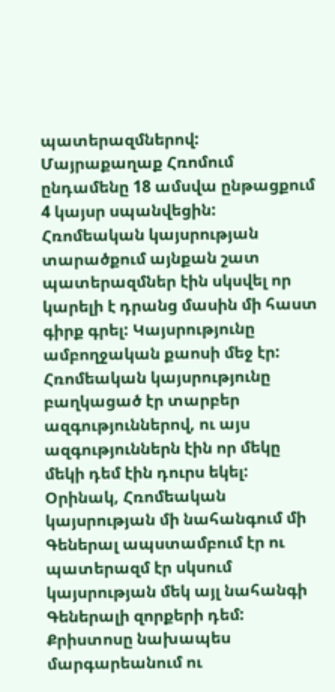պատերազմներով: Մայրաքաղաք Հռոմում ընդամենը 18 ամսվա ընթացքում 4 կայսր սպանվեցին: Հռոմեական կայսրության տարածքում այնքան շատ պատերազմներ էին սկսվել որ կարելի է դրանց մասին մի հաստ գիրք գրել: Կայսրությունը ամբողջական քաոսի մեջ էր: Հռոմեական կայսրությունը բաղկացած էր տարբեր ազգություններով, ու այս ազգություններն էին որ մեկը մեկի դեմ էին դուրս եկել: Օրինակ, Հռոմեական կայսրության մի նահանգում մի Գեներալ ապստամբում էր ու պատերազմ էր սկսում կայսրության մեկ այլ նահանգի Գեներալի զորքերի դեմ: Քրիստոսը նախապես մարգարեանում ու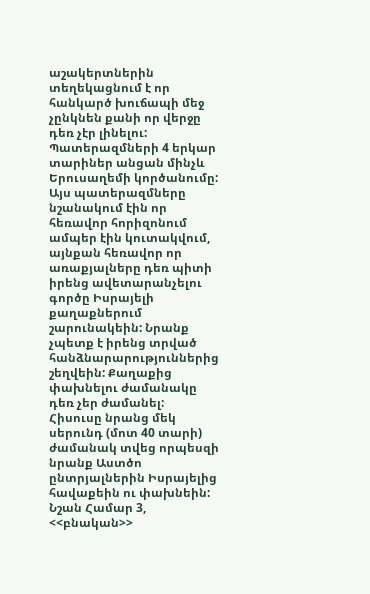աշակերտներին տեղեկացնում է որ հանկարծ խուճապի մեջ չընկնեն քանի որ վերջը դեռ չէր լինելու: Պատերազմների 4 երկար տարիներ անցան մինչև Երուսաղեմի կործանումը: Այս պատերազմները նշանակում էին որ հեռավոր հորիզոնում ամպեր էին կուտակվում, այնքան հեռավոր որ առաքյալները դեռ պիտի իրենց ավետարանչելու գործը Իսրայելի քաղաքներում շարունակեին: Նրանք չպետք է իրենց տրված հանձնարարություններից շեղվեին: Քաղաքից փախնելու ժամանակը դեռ չեր ժամանել: Հիսուսը նրանց մեկ սերունդ (մոտ 40 տարի) ժամանակ տվեց որպեսզի նրանք Աստծո ընտրյալներին Իսրայելից հավաքեին ու փախնեին: Նշան Համար 3, <<բնական>>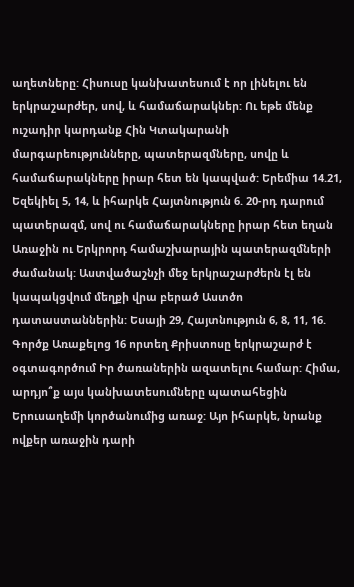աղետները: Հիսուսը կանխատեսում է որ լինելու են երկրաշարժեր, սով, և համաճարակներ: Ու եթե մենք ուշադիր կարդանք Հին Կտակարանի մարգարեությունները, պատերազմները, սովը և համաճարակները իրար հետ են կապված: Երեմիա 14.21, Եզեկիել 5, 14, և իհարկե Հայտնություն 6. 20-րդ դարում պատերազմ, սով ու համաճարակները իրար հետ եղան Առաջին ու Երկրորդ համաշխարային պատերազմների ժամանակ: Աստվածաշնչի մեջ երկրաշարժերն էլ են կապակցվում մեղքի վրա բերած Աստծո դատաստաններին: Եսայի 29, Հայտնություն 6, 8, 11, 16. Գործք Առաքելոց 16 որտեղ Քրիստոսը երկրաշարժ է օգտագործում Իր ծառաներին ազատելու համար: Հիմա, արդյո՞ք այս կանխատեսումները պատահեցին Երուսաղեմի կործանումից առաջ: Այո իհարկե, նրանք ովքեր առաջին դարի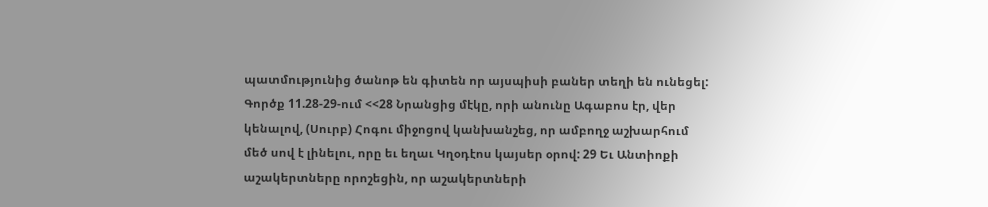պատմությունից ծանոթ են գիտեն որ այսպիսի բաներ տեղի են ունեցել: Գործք 11.28-29-ում <<28 Նրանցից մէկը, որի անունը Ագաբոս էր, վեր կենալով, (Սուրբ) Հոգու միջոցով կանխանշեց, որ ամբողջ աշխարհում մեծ սով է լինելու, որը եւ եղաւ Կղօդէոս կայսեր օրով: 29 Եւ Անտիոքի աշակերտները որոշեցին, որ աշակերտների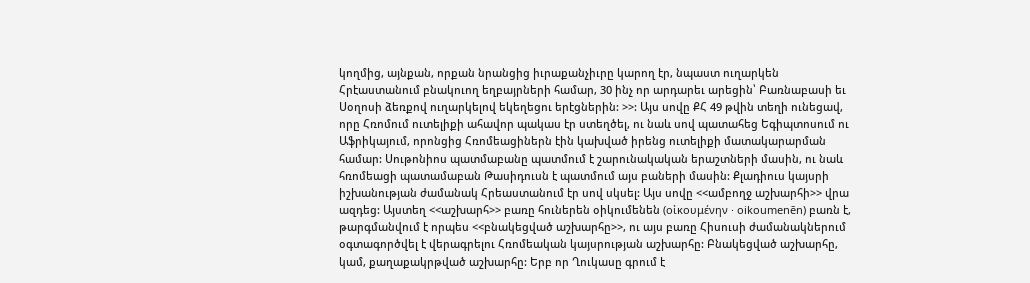կողմից, այնքան, որքան նրանցից իւրաքանչիւրը կարող էր, նպաստ ուղարկեն Հրէաստանում բնակուող եղբայրների համար, 30 ինչ որ արդարեւ արեցին՝ Բառնաբասի եւ Սօղոսի ձեռքով ուղարկելով եկեղեցու երէցներին: >>: Այս սովը ՔՀ 49 թվին տեղի ունեցավ, որը Հռոմում ուտելիքի ահավոր պակաս էր ստեղծել, ու նաև սով պատահեց Եգիպտոսում ու Աֆրիկայում, որոնցից Հռոմեացիներն էին կախված իրենց ուտելիքի մատակարարման համար: Սութոնիոս պատմաբանը պատմում է շարունակական երաշտների մասին, ու նաև հռոմեացի պատամաբան Թասիդուսն է պատմում այս բաների մասին: Քլադիուս կայսրի իշխանության ժամանակ Հրեաստանում էր սով սկսել: Այս սովը <<ամբողջ աշխարհի>> վրա ազդեց: Այստեղ <<աշխարհ>> բառը հուներեն օիկումենեն (οἰκουμένην · oikoumenēn) բառն է, թարգմանվում է որպես <<բնակեցված աշխարհը>>, ու այս բառը Հիսուսի ժամանակներում օգտագործվել է վերագրելու Հռոմեական կայսրության աշխարհը: Բնակեցված աշխարհը, կամ, քաղաքակրթված աշխարհը: Երբ որ Ղուկասը գրում է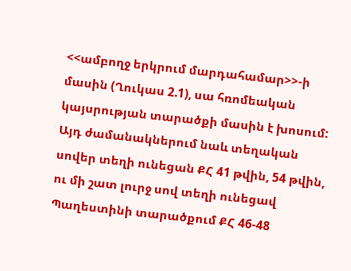<<ամբողջ երկրում մարդահամար>>-ի մասին (Ղուկաս 2.1), սա հռոմեական կայսրության տարածքի մասին է խոսում: Այդ ժամանակներում նաև տեղական սովեր տեղի ունեցան ՔՀ 41 թվին, 54 թվին, ու մի շատ լուրջ սով տեղի ունեցավ Պաղեստինի տարածքում ՔՀ 46-48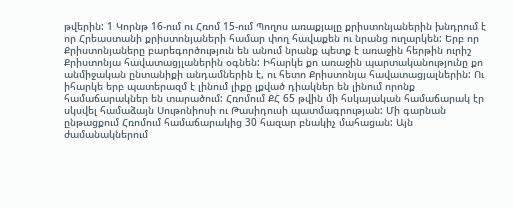թվերին: 1 Կորնթ 16-ում ու Հռոմ 15-ում Պողոս առաքյալը քրիստոնյաներին խնդրում է որ Հրեաստանի քրիստոնյաների համար փող հավաքեն ու նրանց ուղարկեն: Երբ որ Քրիստոնյաները բարեգործություն են անում նրանք պետք է առաջին հերթին ուրիշ Քրիստոնյա հավատացյլաներին օգնեն: Իհարկե քո առաջին պարտականությունը քո անմիջական ընտանիքի անդամներին է, ու հետո Քրիստոնյա հավատացյալներին: Ու իհարկե երբ պատերազմ է լինում լիքը լքված դիակներ են լինում որոնք համաճարակներ են տարածում: Հռոմում ՔՀ 65 թվին մի հսկայական համաճարակ էր սկսվել համաձայն Սութոնիոսի ու Թասիդուսի պատմագրության: Մի գարնան ընթացքում Հռոմում համաճարակից 30 հազար բնակիչ մահացան: Այն ժամանակներում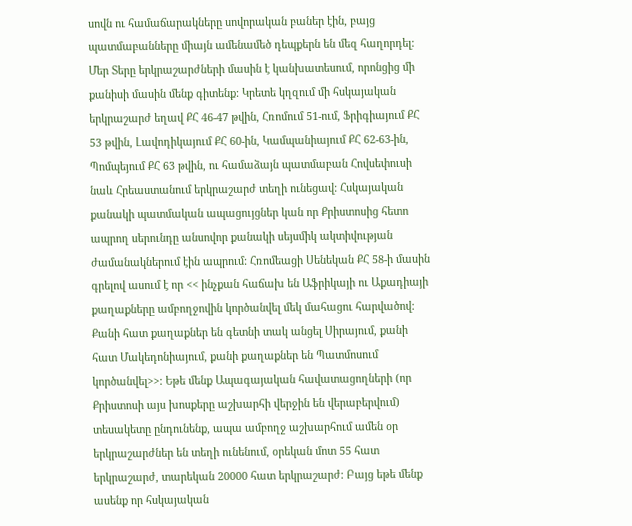սովն ու համաճարակները սովորական բաներ էին, բայց պատմաբանները միայն ամենամեծ դեպքերն են մեզ հաղորդել: Մեր Տերը երկրաշարժների մասին է կանխատեսում, որոնցից մի քանիսի մասին մենք գիտենք: Կրետե կղզում մի հսկայական երկրաշարժ եղավ ՔՀ 46-47 թվին, Հռոմում 51-ում, Ֆրիգիայում ՔՀ 53 թվին, Լավոդիկայում ՔՀ 60-ին, Կամպանիայում ՔՀ 62-63-ին, Պոմպեյում ՔՀ 63 թվին, ու համաձայն պատմաբան Հովսեփուսի նաև Հրեաստանում երկրաշարժ տեղի ունեցավ: Հսկայական քանակի պատմական ապացույցներ կան որ Քրիստոսից հետո ապրող սերունդը անսովոր քանակի սեյսմիկ ակտիվության ժամանակներում էին ապրում: Հռոմեացի Սենեկան ՔՀ 58-ի մասին գրելով ասում է որ << ինչքան հաճախ են Աֆրիկայի ու Աքադիայի քաղաքները ամբողջովին կործանվել մեկ մահացու հարվածով: Քանի հատ քաղաքներ են գետնի տակ անցել Սիրայում, քանի հատ Մակեդոնիայում, քանի քաղաքներ են Պատմոսում կործանվել>>: Եթե մենք Ապագայական հավատացողների (որ Քրիստոսի այս խոսքերը աշխարհի վերջին են վերաբերվում) տեսակետը ընդունենք, ապա ամբողջ աշխարհում ամեն օր երկրաշարժներ են տեղի ունենում, օրեկան մոտ 55 հատ երկրաշարժ, տարեկան 20000 հատ երկրաշարժ: Բայց եթե մենք ասենք որ հսկայական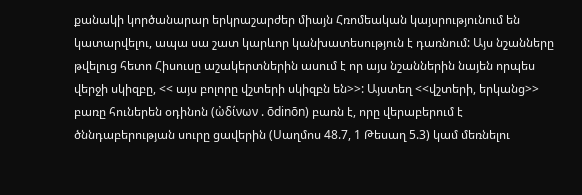քանակի կործանարար երկրաշարժեր միայն Հռոմեական կայսրությունում են կատարվելու, ապա սա շատ կարևոր կանխատեսություն է դառնում: Այս նշանները թվելուց հետո Հիսուսը աշակերտներին ասում է որ այս նշաններին նայեն որպես վերջի սկիզբը, << այս բոլորը վշտերի սկիզբն են>>: Այստեղ <<վշտերի, երկանց>> բառը հուներեն օդինոն (ὠδίνων . ōdinōn) բառն է, որը վերաբերում է ծննդաբերության սուրը ցավերին (Սաղմոս 48.7, 1 Թեսաղ 5.3) կամ մեռնելու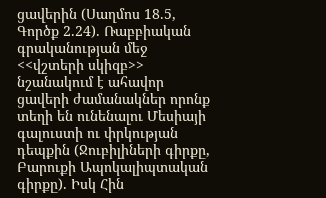ցավերին (Սաղմոս 18.5, Գործք 2.24). Ռաբբիական գրականության մեջ <<վշտերի սկիզբ>> նշանակում է ահավոր ցավերի ժամանակներ որոնք տեղի են ունենալու Մեսիայի գալուստի ու փրկության դեպքին (Ջուբիլիների գիրքը, Բարուքի Ապոկալիպտական գիրքը). Իսկ Հին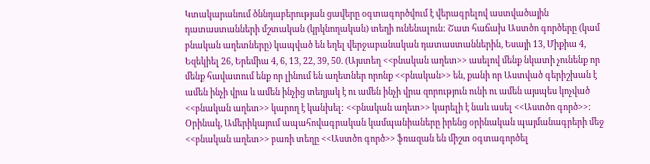Կտակարանում ծննդաբերության ցավերը օգտագործվում է վերագրելով աստվածային դատաստանների մշտական (կրկնողական) տեղի ունենալուն: Շատ հաճախ Աստծո գործերը (կամ բնական աղետները) կապված են եղել վերջաբանական դատաստաններին, Եսայի 13, Միքիա 4, Եզեկիել 26, Երեմիա 4, 6, 13, 22, 39, 50. (Այստեղ <<բնական աղետ>> ասելով մենք նկատի չունենք որ մենք հավատում ենք որ լինում են աղետներ որոնք <<բնական>> են, քանի որ Աստված գերիշխան է ամեն ինչի վրա և ամեն ինչից տեղյակ է ու ամեն ինչի վրա զորություն ունի ու ամեն այսպես կոչված <<բնական աղետ>> կարող է կանխել: <<բնական աղետ>> կարելի է նաև ասել <<Աստծո գործ>>: Օրինակ, Ամերիկայում ապահովագրական կամպանիաները իրենց օրինական պայմանագրերի մեջ <<բնական աղետ>> բառի տեղը <<Աստծո գործ>> ֆռազան են միշտ օգտագործել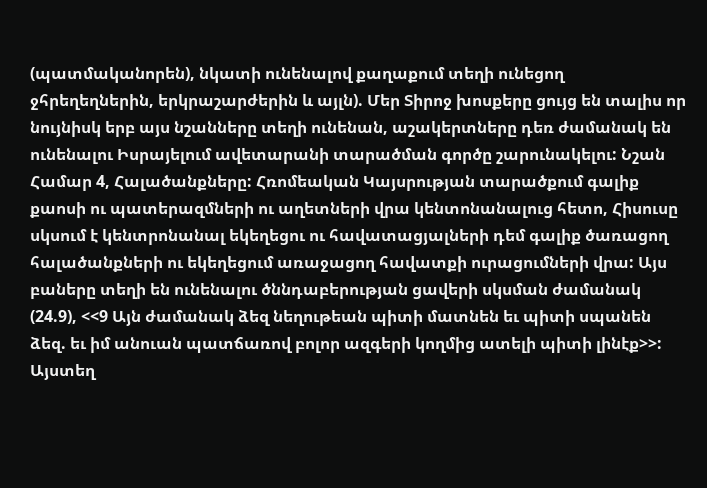(պատմականորեն), նկատի ունենալով քաղաքում տեղի ունեցող ջհրեղեղներին, երկրաշարժերին և այլն). Մեր Տիրոջ խոսքերը ցույց են տալիս որ նույնիսկ երբ այս նշանները տեղի ունենան, աշակերտները դեռ ժամանակ են ունենալու Իսրայելում ավետարանի տարածման գործը շարունակելու: Նշան Համար 4, Հալածանքները: Հռոմեական Կայսրության տարածքում գալիք քաոսի ու պատերազմների ու աղետների վրա կենտոնանալուց հետո, Հիսուսը սկսում է կենտրոնանալ եկեղեցու ու հավատացյալների դեմ գալիք ծառացող հալածանքների ու եկեղեցում առաջացող հավատքի ուրացումների վրա: Այս բաները տեղի են ունենալու ծննդաբերության ցավերի սկսման ժամանակ (24.9), <<9 Այն ժամանակ ձեզ նեղութեան պիտի մատնեն եւ պիտի սպանեն ձեզ. եւ իմ անուան պատճառով բոլոր ազգերի կողմից ատելի պիտի լինէք>>: Այստեղ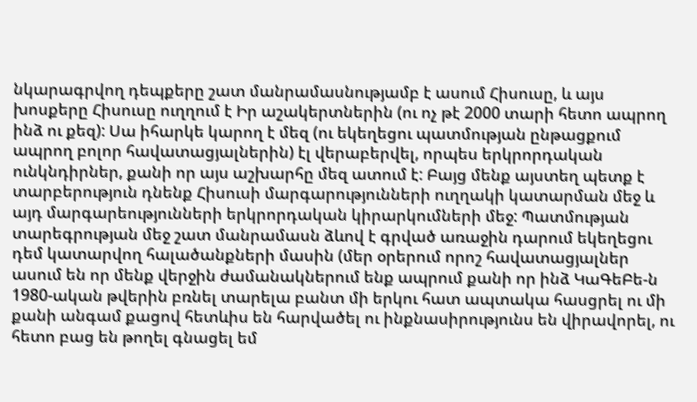նկարագրվող դեպքերը շատ մանրամասնությամբ է ասում Հիսուսը, և այս խոսքերը Հիսուսը ուղղում է Իր աշակերտներին (ու ոչ թէ 2000 տարի հետո ապրող ինձ ու քեզ): Սա իհարկե կարող է մեզ (ու եկեղեցու պատմության ընթացքում ապրող բոլոր հավատացյալներին) էլ վերաբերվել, որպես երկրորդական ունկնդիրներ, քանի որ այս աշխարհը մեզ ատում է: Բայց մենք այստեղ պետք է տարբերություն դնենք Հիսուսի մարգարությունների ուղղակի կատարման մեջ և այդ մարգարեությունների երկրորդական կիրարկումների մեջ: Պատմության տարեգրության մեջ շատ մանրամասն ձևով է գրված առաջին դարում եկեղեցու դեմ կատարվող հալածանքների մասին (մեր օրերում որոշ հավատացյալներ ասում են որ մենք վերջին ժամանակներում ենք ապրում քանի որ ինձ ԿաԳեԲե-ն 1980-ական թվերին բռնել տարելա բանտ մի երկու հատ ապտակա հասցրել ու մի քանի անգամ քացով հետևիս են հարվածել ու ինքնասիրությունս են վիրավորել, ու հետո բաց են թողել գնացել եմ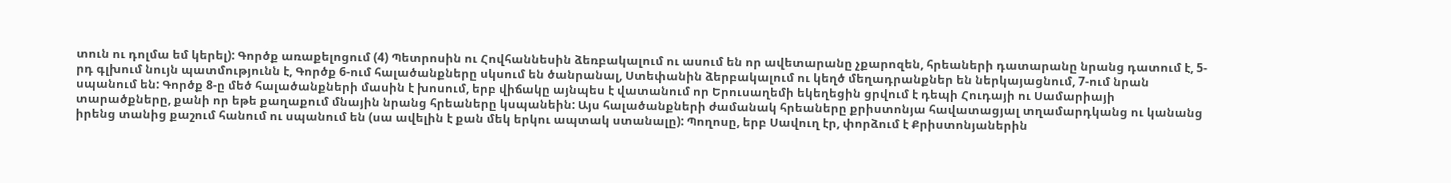տուն ու դոլմա եմ կերել): Գործք առաքելոցում (4) Պետրոսին ու Հովհաննեսին ձեռբակալում ու ասում են որ ավետարանը չքարոզեն, հրեաների դատարանը նրանց դատում է, 5-րդ գլխում նույն պատմությունն է, Գործք 6-ում հալածանքները սկսում են ծանրանալ, Ստեփանին ձերբակալում ու կեղծ մեղադրանքներ են ներկայացնում, 7-ում նրան սպանում են: Գործք 8-ը մեծ հալածանքների մասին է խոսում, երբ վիճակը այնպես է վատանում որ Երուսաղեմի եկեղեցին ցրվում է դեպի Հուդայի ու Սամարիայի տարածքները, քանի որ եթե քաղաքում մնային նրանց հրեաները կսպանեին: Այս հալածանքների ժամանակ հրեաները քրիստոնյա հավատացյալ տղամարդկանց ու կանանց իրենց տանից քաշում հանում ու սպանում են (սա ավելին է քան մեկ երկու ապտակ ստանալը): Պողոսը, երբ Սավուղ էր, փորձում է Քրիստոնյաներին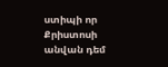ստիպի որ Քրիստոսի անվան դեմ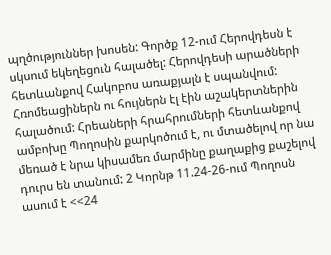պղծություններ խոսեն: Գործք 12-ում Հերովդեսն է սկսում եկեղեցուն հալածել: Հերովդեսի արածների հետևանքով Հակոբոս առաքյալն է սպանվում: Հռոմեացիներն ու հույներն էլ էին աշակերտներին հալածում: Հրեաների հրահրումների հետևանքով ամբոխը Պողոսին քարկոծում է, ու մտածելով որ նա մեռած է նրա կիսամեռ մարմինը քաղաքից քաշելով դուրս են տանում: 2 Կորնթ 11.24-26-ում Պողոսն ասում է <<24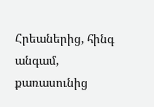Հրեաներից, հինգ անգամ, քառասունից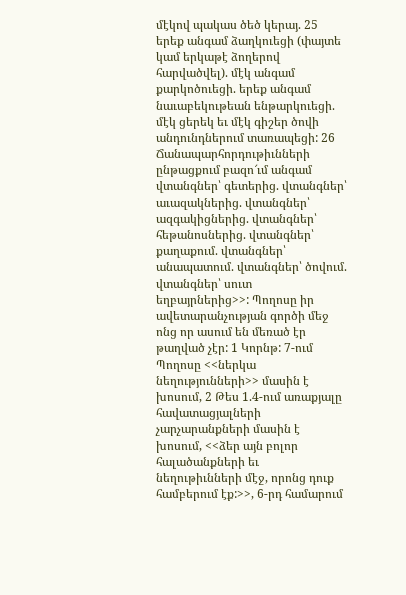մէկով պակաս ծեծ կերայ. 25 երեք անգամ ձաղկուեցի (փայտե կամ երկաթէ ձողերով հարվածվել). մէկ անգամ քարկոծուեցի. երեք անգամ նաւաբեկութեան ենթարկուեցի. մէկ ցերեկ եւ մէկ գիշեր ծովի անդունդներում տառապեցի: 26 Ճանապարհորդութիւնների ընթացքում բազո՜ւմ անգամ վտանգներ՝ գետերից. վտանգներ՝ աւազակներից. վտանգներ՝ ազգակիցներից. վտանգներ՝ հեթանոսներից. վտանգներ՝ քաղաքում. վտանգներ՝ անապատում. վտանգներ՝ ծովում. վտանգներ՝ սուտ եղբայրներից>>: Պողոսը իր ավետարանչության գործի մեջ ոնց որ ասում են մեռած էր թաղված չէր: 1 Կորնթ: 7-ում Պողոսը <<ներկա նեղությունների>> մասին է խոսում, 2 Թես 1.4-ում առաքյալը հավատացյալների չարչարանքների մասին է խոսում, <<ձեր այն բոլոր հալածանքների եւ նեղութիւնների մէջ, որոնց դուք համբերում էք:>>, 6-րդ համարում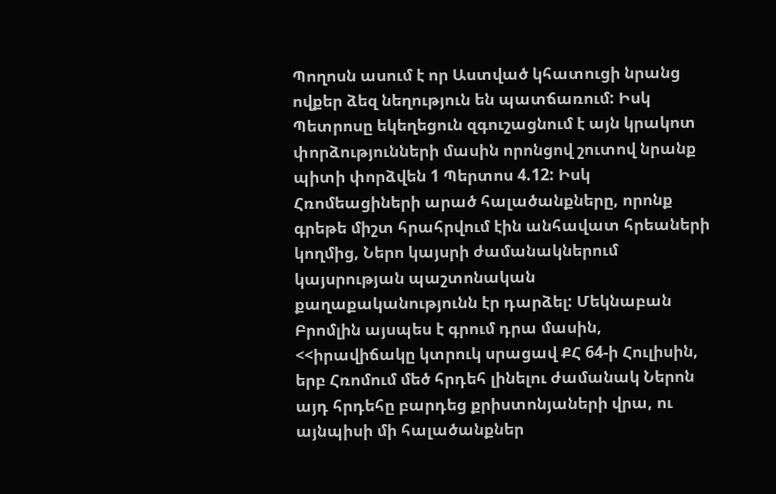Պողոսն ասում է որ Աստված կհատուցի նրանց ովքեր ձեզ նեղություն են պատճառում: Իսկ Պետրոսը եկեղեցուն զգուշացնում է այն կրակոտ փորձությունների մասին որոնցով շուտով նրանք պիտի փորձվեն 1 Պերտոս 4.12: Իսկ Հռոմեացիների արած հալածանքները, որոնք գրեթե միշտ հրահրվում էին անհավատ հրեաների կողմից, Ներո կայսրի ժամանակներում կայսրության պաշտոնական քաղաքականությունն էր դարձել: Մեկնաբան Բրոմլին այսպես է գրում դրա մասին, <<իրավիճակը կտրուկ սրացավ ՔՀ 64-ի Հուլիսին, երբ Հռոմում մեծ հրդեհ լինելու ժամանակ Ներոն այդ հրդեհը բարդեց քրիստոնյաների վրա, ու այնպիսի մի հալածանքներ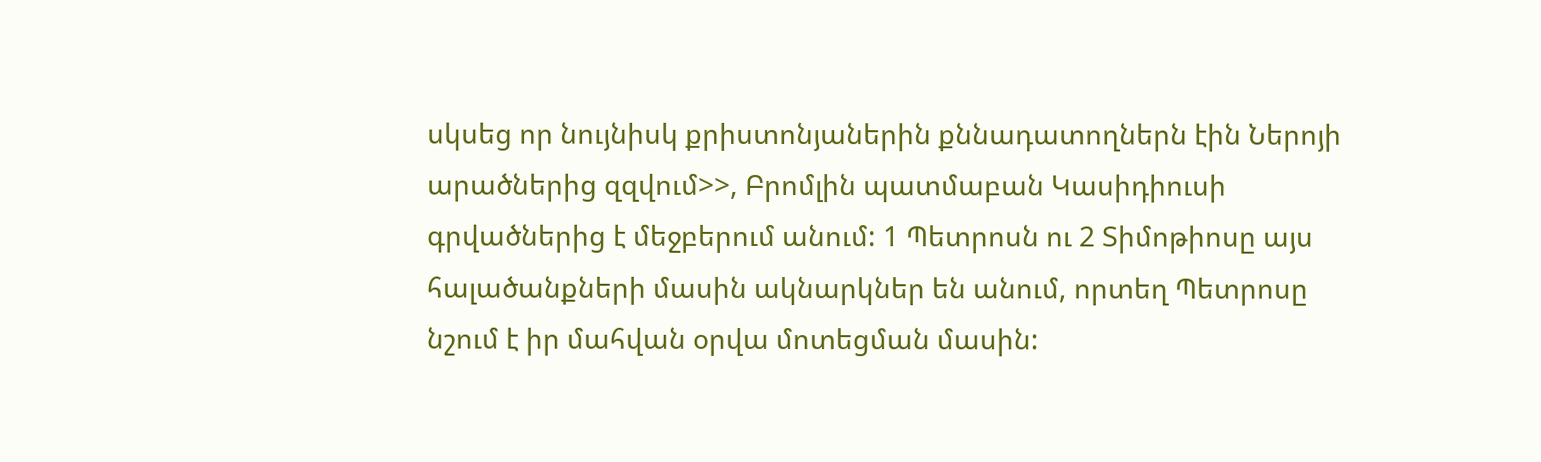սկսեց որ նույնիսկ քրիստոնյաներին քննադատողներն էին Ներոյի արածներից զզվում>>, Բրոմլին պատմաբան Կասիդիուսի գրվածներից է մեջբերում անում: 1 Պետրոսն ու 2 Տիմոթիոսը այս հալածանքների մասին ակնարկներ են անում, որտեղ Պետրոսը նշում է իր մահվան օրվա մոտեցման մասին: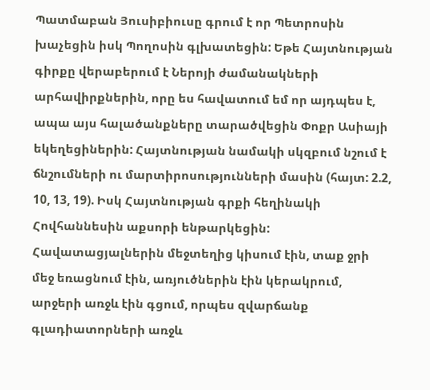Պատմաբան Յուսիբիուսը գրում է որ Պետրոսին խաչեցին իսկ Պողոսին գլխատեցին: Եթե Հայտնության գիրքը վերաբերում է Ներոյի ժամանակների արհավիրքներին, որը ես հավատում եմ որ այդպես է, ապա այս հալածանքները տարածվեցին Փոքր Ասիայի եկեղեցիներին: Հայտնության նամակի սկզբում նշում է ճնշումների ու մարտիրոսությունների մասին (հայտ: 2.2, 10, 13, 19). Իսկ Հայտնության գրքի հեղինակի Հովհաննեսին աքսորի ենթարկեցին: Հավատացյալներին մեջտեղից կիսում էին, տաք ջրի մեջ եռացնում էին, առյուծներին էին կերակրում, արջերի առջև էին գցում, որպես զվարճանք գլադիատորների առջև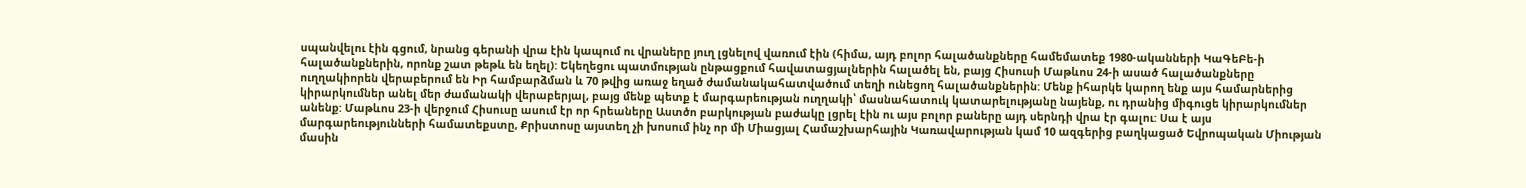սպանվելու էին գցում, նրանց գերանի վրա էին կապում ու վրաները յուղ լցնելով վառում էին (հիմա, այդ բոլոր հալածանքները համեմատեք 1980-ականների ԿաԳեԲե-ի հալածանքներին, որոնք շատ թեթև են եղել): Եկեղեցու պատմության ընթացքում հավատացյալներին հալածել են, բայց Հիսուսի Մաթևոս 24-ի ասած հալածանքները ուղղակիորեն վերաբերում են Իր համբարձման և 70 թվից առաջ եղած ժամանակահատվածում տեղի ունեցող հալածանքներին: Մենք իհարկե կարող ենք այս համարներից կիրարկումներ անել մեր ժամանակի վերաբերյալ, բայց մենք պետք է մարգարեության ուղղակի՝ մասնահատուկ կատարելությանը նայենք, ու դրանից միգուցե կիրարկումներ անենք: Մաթևոս 23-ի վերջում Հիսուսը ասում էր որ հրեաները Աստծո բարկության բաժակը լցրել էին ու այս բոլոր բաները այդ սերնդի վրա էր գալու: Սա է այս մարգարեությունների համատեքստը, Քրիստոսը այստեղ չի խոսում ինչ որ մի Միացյալ Համաշխարհային Կառավարության կամ 10 ազգերից բաղկացած Եվրոպական Միության մասին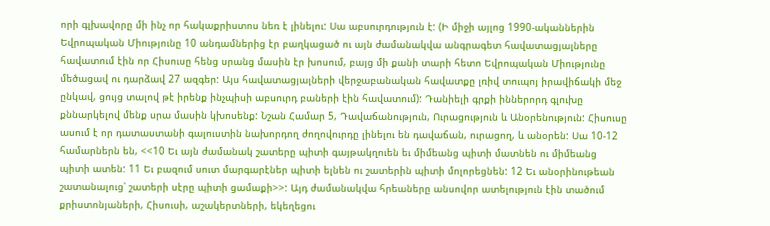որի գլխավորը մի ինչ որ հակաքրիստոս նեռ է լինելու: Սա աբսուրդություն է: (Ի միջի այլոց 1990-ականներին Եվրոպական Միությունը 10 անդամներից էր բաղկացած ու այն ժամանակվա անգրագետ հավատացյալները հավատում էին որ Հիսուսը հենց սրանց մասին էր խոսում, բայց մի քանի տարի հետո Եվրոպական Միությունը մեծացավ ու դարձավ 27 ազգեր: Այս հավատացյալների վերջաբանական հավատքը լռիվ տուպոյ իրավիճակի մեջ ընկավ, ցույց տալով թէ իրենք ինչպիսի աբսուրդ բաների էին հավատում): Դանիելի գրքի իններորդ գլուխը քննարկելով մենք սրա մասին կխոսենք: Նշան Համար 5, Դավաճանություն, Ուրացություն և Անօրենություն: Հիսուսը ասում է որ դատաստանի գալուստին նախորդող ժողովուրդը լինելու են դավաճան, ուրացող, և անօրեն: Սա 10-12 համարներն են, <<10 Եւ այն ժամանակ շատերը պիտի գայթակղուեն եւ միմեանց պիտի մատնեն ու միմեանց պիտի ատեն: 11 Եւ բազում սուտ մարգարէներ պիտի ելնեն ու շատերին պիտի մոլորեցնեն: 12 Եւ անօրինութեան շատանալուց՝ շատերի սէրը պիտի ցամաքի>>: Այդ ժամանակվա հրեաները անսովոր ատելություն էին տածում քրիստոնյաների, Հիսուսի, աշակերտների, եկեղեցու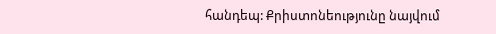հանդեպ: Քրիստոնեությունը նայվում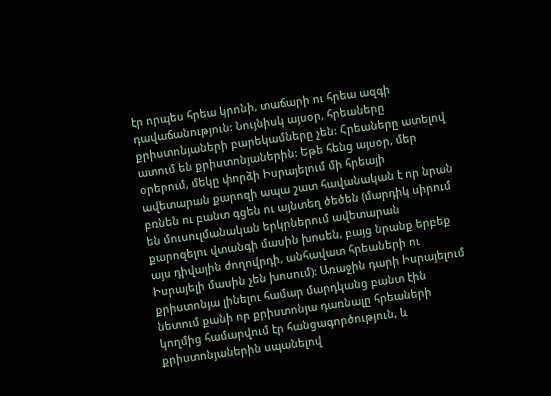էր որպես հրեա կրոնի, տաճարի ու հրեա ազգի դավաճանություն: Նույնիսկ այսօր, հրեաները քրիստոնյաների բարեկամները չեն: Հրեաները ատելով ատում են քրիստոնյաներին: Եթե հենց այսօր, մեր օրերում, մեկը փորձի Իսրայելում մի հրեայի ավետարան քարոզի ապա շատ հավանական է որ նրան բռնեն ու բանտ գցեն ու այնտեղ ծեծեն (մարդիկ սիրում են մուսուլմանական երկրներում ավետարան քարոզելու վտանգի մասին խոսեն, բայց նրանք երբեք այս դիվային ժողովրդի, անհավատ հրեաների ու Իսրայելի մասին չեն խոսում): Առաջին դարի Իսրայելում քրիստոնյա լինելու համար մարդկանց բանտ էին նետում քանի որ քրիստոնյա դառնալը հրեաների կողմից համարվում էր հանցագործություն, և քրիստոնյաներին սպանելով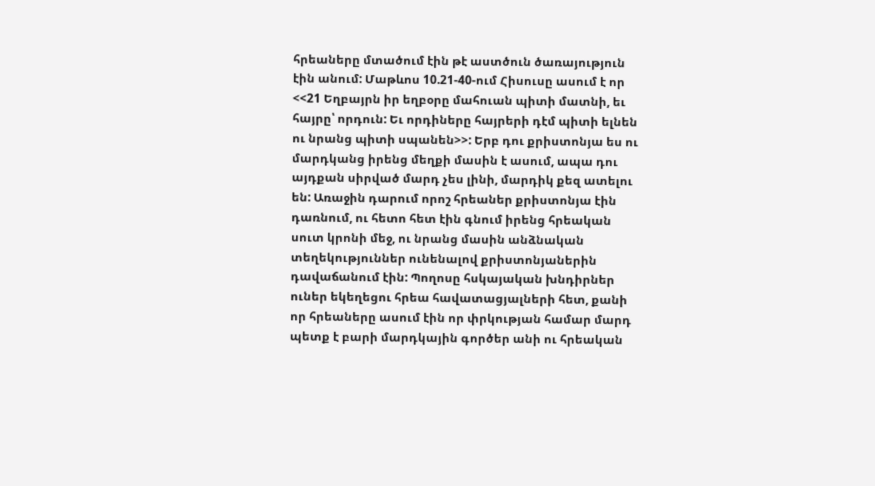հրեաները մտածում էին թէ աստծուն ծառայություն էին անում: Մաթևոս 10.21-40-ում Հիսուսը ասում է որ <<21 Եղբայրն իր եղբօրը մահուան պիտի մատնի, եւ հայրը՝ որդուն: Եւ որդիները հայրերի դէմ պիտի ելնեն ու նրանց պիտի սպանեն>>: Երբ դու քրիստոնյա ես ու մարդկանց իրենց մեղքի մասին է ասում, ապա դու այդքան սիրված մարդ չես լինի, մարդիկ քեզ ատելու են: Առաջին դարում որոշ հրեաներ քրիստոնյա էին դառնում, ու հետո հետ էին գնում իրենց հրեական սուտ կրոնի մեջ, ու նրանց մասին անձնական տեղեկություններ ունենալով քրիստոնյաներին դավաճանում էին: Պողոսը հսկայական խնդիրներ ուներ եկեղեցու հրեա հավատացյալների հետ, քանի որ հրեաները ասում էին որ փրկության համար մարդ պետք է բարի մարդկային գործեր անի ու հրեական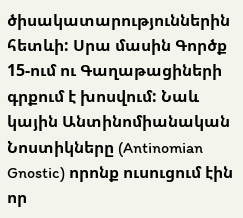ծիսակատարություններին հետևի: Սրա մասին Գործք 15-ում ու Գաղաթացիների գրքում է խոսվում: Նաև կային Անտինոմիանական Նոստիկները (Antinomian Gnostic) որոնք ուսուցում էին որ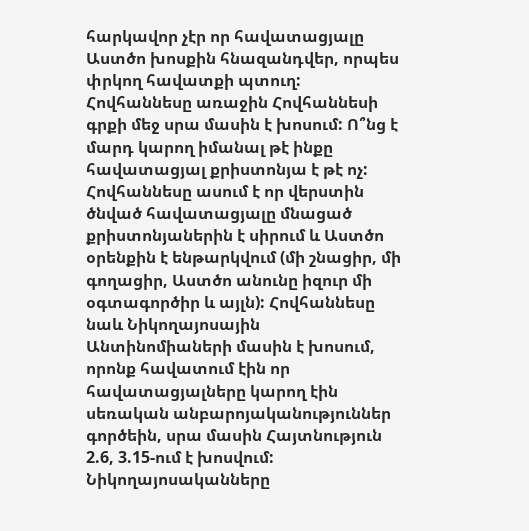հարկավոր չէր որ հավատացյալը Աստծո խոսքին հնազանդվեր, որպես փրկող հավատքի պտուղ: Հովհաննեսը առաջին Հովհաննեսի գրքի մեջ սրա մասին է խոսում: Ո՞նց է մարդ կարող իմանալ թէ ինքը հավատացյալ քրիստոնյա է թէ ոչ: Հովհաննեսը ասում է որ վերստին ծնված հավատացյալը մնացած քրիստոնյաներին է սիրում և Աստծո օրենքին է ենթարկվում (մի շնացիր, մի գողացիր, Աստծո անունը իզուր մի օգտագործիր և այլն): Հովհաննեսը նաև Նիկողայոսային Անտինոմիաների մասին է խոսում, որոնք հավատում էին որ հավատացյալները կարող էին սեռական անբարոյականություններ գործեին, սրա մասին Հայտնություն 2.6, 3.15-ում է խոսվում: Նիկողայոսականները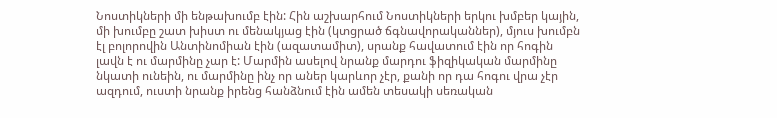Նոստիկների մի ենթախումբ էին: Հին աշխարհում Նոստիկների երկու խմբեր կային, մի խումբը շատ խիստ ու մենակյաց էին (կտցրած ճգնավորականներ), մյուս խումբն էլ բոլորովին Անտինոմիան էին (ազատամիտ), սրանք հավատում էին որ հոգին լավն է ու մարմինը չար է: Մարմին ասելով նրանք մարդու ֆիզիկական մարմինը նկատի ունեին, ու մարմինը ինչ որ աներ կարևոր չէր, քանի որ դա հոգու վրա չէր ազդում, ուստի նրանք իրենց հանձնում էին ամեն տեսակի սեռական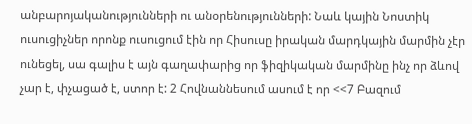անբարոյականությունների ու անօրենությունների: Նաև կային Նոստիկ ուսուցիչներ որոնք ուսուցում էին որ Հիսուսը իրական մարդկային մարմին չէր ունեցել, սա գալիս է այն գաղափարից որ ֆիզիկական մարմինը ինչ որ ձևով չար է, փչացած է, ստոր է: 2 Հովնաննեսում ասում է որ <<7 Բազում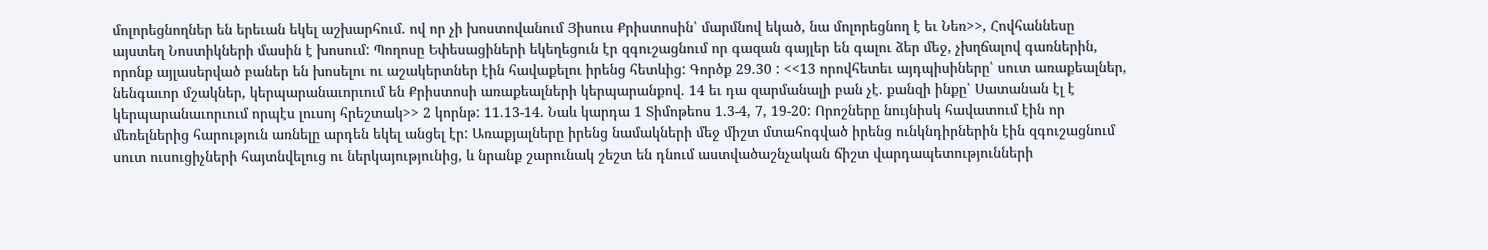մոլորեցնողներ են երեւան եկել աշխարհում. ով որ չի խոստովանում Յիսուս Քրիստոսին՝ մարմնով եկած, նա մոլորեցնող է եւ Նեռ>>, Հովհաննեսը այստեղ Նոստիկների մասին է խոսում: Պողոսը Եփեսացիների եկեղեցուն էր զգուշացնում որ գազան գայլեր են գալու ձեր մեջ, չխղճալով գառներին, որոնք այլասերված բաներ են խոսելու ու աշակերտներ էին հավաքելու իրենց հետևից: Գործք 29.30 : <<13 որովհետեւ այդպիսիները՝ սուտ առաքեալներ, նենգաւոր մշակներ, կերպարանաւորւում են Քրիստոսի առաքեալների կերպարանքով. 14 եւ դա զարմանալի բան չէ. քանզի ինքը՝ Սատանան էլ է կերպարանաւորւում որպէս լուսոյ հրեշտակ>> 2 կորնթ: 11.13-14. Նաև կարդա 1 Տիմոթեոս 1.3-4, 7, 19-20: Որոշները նույնիսկ հավատում էին որ մեռելներից հարություն առնելը արդեն եկել անցել էր: Առաքյալները իրենց նամակների մեջ միշտ մտահոգված իրենց ունկնդիրներին էին զգուշացնում սուտ ուսուցիչների հայտնվելուց ու ներկայությունից, և նրանք շարունակ շեշտ են դնում աստվածաշնչական ճիշտ վարդապետությունների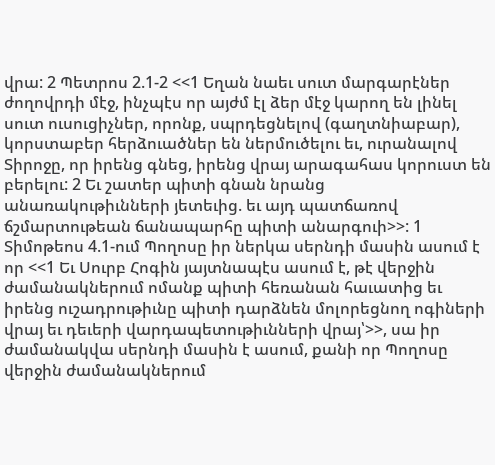վրա: 2 Պետրոս 2.1-2 <<1 Եղան նաեւ սուտ մարգարէներ ժողովրդի մէջ, ինչպէս որ այժմ էլ ձեր մէջ կարող են լինել սուտ ուսուցիչներ, որոնք, սպրդեցնելով (գաղտնիաբար), կորստաբեր հերձուածներ են ներմուծելու եւ, ուրանալով Տիրոջը, որ իրենց գնեց, իրենց վրայ արագահաս կորուստ են բերելու: 2 Եւ շատեր պիտի գնան նրանց անառակութիւնների յետեւից. եւ այդ պատճառով ճշմարտութեան ճանապարհը պիտի անարգուի>>: 1 Տիմոթեոս 4.1-ում Պողոսը իր ներկա սերնդի մասին ասում է որ <<1 Եւ Սուրբ Հոգին յայտնապէս ասում է, թէ վերջին ժամանակներում ոմանք պիտի հեռանան հաւատից եւ իրենց ուշադրութիւնը պիտի դարձնեն մոլորեցնող ոգիների վրայ եւ դեւերի վարդապետութիւնների վրայ՝>>, սա իր ժամանակվա սերնդի մասին է ասում, քանի որ Պողոսը վերջին ժամանակներում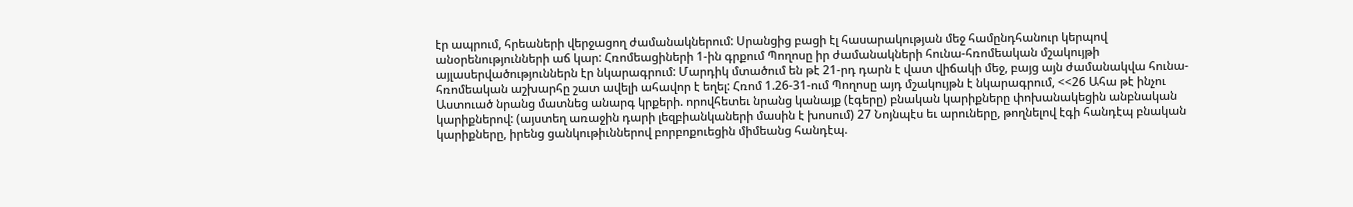էր ապրում, հրեաների վերջացող ժամանակներում: Սրանցից բացի էլ հասարակության մեջ համընդհանուր կերպով անօրենությունների աճ կար: Հռոմեացիների 1-ին գրքում Պողոսը իր ժամանակների հունա-հռոմեական մշակույթի այլասերվածություններն էր նկարագրում: Մարդիկ մտածում են թէ 21-րդ դարն է վատ վիճակի մեջ, բայց այն ժամանակվա հունա-հռոմեական աշխարհը շատ ավելի ահավոր է եղել: Հռոմ 1.26-31-ում Պողոսը այդ մշակույթն է նկարագրում, <<26 Ահա թէ ինչու Աստուած նրանց մատնեց անարգ կրքերի. որովհետեւ նրանց կանայք (էգերը) բնական կարիքները փոխանակեցին անբնական կարիքներով: (այստեղ առաջին դարի լեզբիանկաների մասին է խոսում) 27 Նոյնպէս եւ արուները, թողնելով էգի հանդէպ բնական կարիքները, իրենց ցանկութիւններով բորբոքուեցին միմեանց հանդէպ.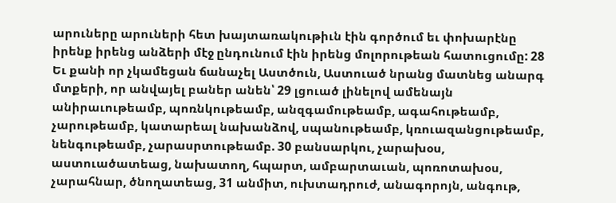արուները արուների հետ խայտառակութիւն էին գործում եւ փոխարէնը իրենք իրենց անձերի մէջ ընդունում էին իրենց մոլորութեան հատուցումը: 28 Եւ քանի որ չկամեցան ճանաչել Աստծուն, Աստուած նրանց մատնեց անարգ մտքերի, որ անվայել բաներ անեն՝ 29 լցուած լինելով ամենայն անիրաւութեամբ, պոռնկութեամբ, անզգամութեամբ, ագահութեամբ, չարութեամբ, կատարեալ նախանձով, սպանութեամբ, կռուազանցութեամբ, նենգութեամբ, չարասրտութեամբ. 30 բանսարկու, չարախօս, աստուածատեաց, նախատող, հպարտ, ամբարտաւան, պոռոտախօս, չարահնար, ծնողատեաց, 31 անմիտ, ուխտադրուժ, անագորոյն, անգութ,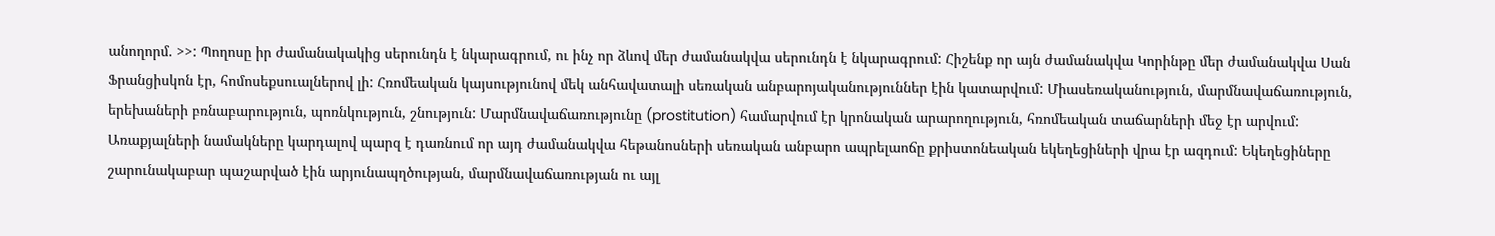անողորմ. >>: Պողոսը իր ժամանակակից սերունդն է նկարագրում, ու ինչ որ ձևով մեր ժամանակվա սերունդն է նկարագրում: Հիշենք որ այն ժամանակվա Կորինթը մեր ժամանակվա Սան Ֆրանցիսկոն էր, հոմոսեքսուալներով լի: Հռոմեական կայսությունով մեկ անհավատալի սեռական անբարոյականություններ էին կատարվում: Միասեռականություն, մարմնավաճառություն, երեխաների բռնաբարություն, պոռնկություն, շնություն: Մարմնավաճառությունը (prostitution) համարվում էր կրոնական արարողություն, հռոմեական տաճարների մեջ էր արվում: Առաքյալների նամակները կարդալով պարզ է դառնում որ այդ ժամանակվա հեթանոսների սեռական անբարո ապրելաոճը քրիստոնեական եկեղեցիների վրա էր ազդում: Եկեղեցիները շարունակաբար պաշարված էին արյունապղծության, մարմնավաճառության ու այլ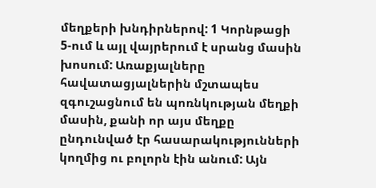մեղքերի խնդիրներով: 1 Կորնթացի 5-ում և այլ վայրերում է սրանց մասին խոսում: Առաքյալները հավատացյալներին մշտապես զգուշացնում են պոռնկության մեղքի մասին, քանի որ այս մեղքը ընդունված էր հասարակությունների կողմից ու բոլորն էին անում: Այն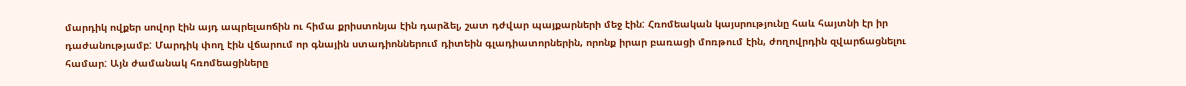մարդիկ ովքեր սովոր էին այդ ապրելաոճին ու հիմա քրիստոնյա էին դարձել, շատ դժվար պայքարների մեջ էին: Հռոմեական կայսրությունը հաև հայտնի էր իր դաժանությամբ: Մարդիկ փող էին վճարում որ գնային ստադիոններում դիտեին գլադիատորներին, որոնք իրար բառացի մոռթում էին, ժողովրդին զվարճացնելու համար: Այն ժամանակ հռոմեացիները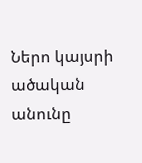Ներո կայսրի ածական անունը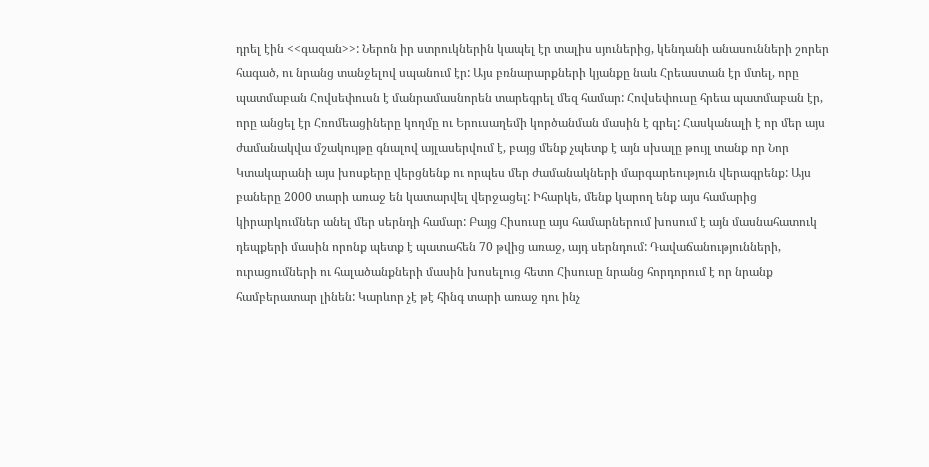դրել էին <<գազան>>: Ներոն իր ստրուկներին կապել էր տալիս սյուներից, կենդանի անասունների շորեր հագած, ու նրանց տանջելով սպանում էր: Այս բռնարարքների կյանքը նաև Հրեաստան էր մտել, որը պատմաբան Հովսեփուսն է մանրամասնորեն տարեգրել մեզ համար: Հովսեփուսը հրեա պատմաբան էր, որը անցել էր Հռոմեացիները կողմը ու Երուսաղեմի կործանման մասին է գրել: Հասկանալի է որ մեր այս ժամանակվա մշակույթը գնալով այլասերվում է, բայց մենք չպետք է այն սխալը թույլ տանք որ Նոր Կտակարանի այս խոսքերը վերցնենք ու որպես մեր ժամանակների մարգարեություն վերագրենք: Այս բաները 2000 տարի առաջ են կատարվել վերջացել: Իհարկե, մենք կարող ենք այս համարից կիրարկումներ անել մեր սերնդի համար: Բայց Հիսուսը այս համարներում խոսում է այն մասնահատուկ դեպքերի մասին որոնք պետք է պատահեն 70 թվից առաջ, այդ սերնդում: Դավաճանությունների, ուրացումների ու հալածանքների մասին խոսելուց հետո Հիսուսը նրանց հորդորում է որ նրանք համբերատար լինեն: Կարևոր չէ թէ հինգ տարի առաջ դու ինչ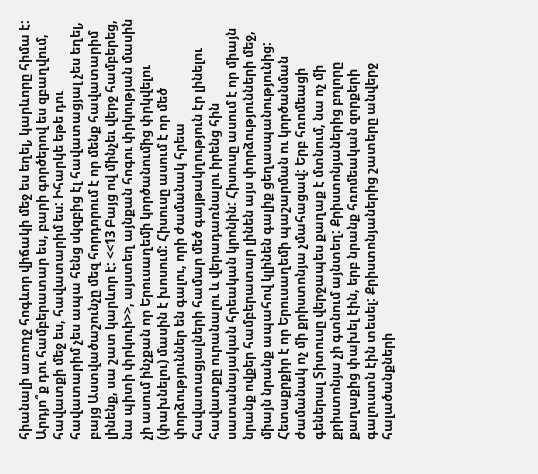հիանալի առողջ հոգևոր վիճակի մեջ ես եղել, կարևորը հիմա է: Արդյո՞ք դու համբերատար ես, բարի գործերով ես զբաղվում, հավատքի մեջ ես, հավատարիմ ես: Իհարկե եթե դու հավատարիմ չես ապա հենց սկզբից էլ հավատացյալ չես եղել, բայց Աստվածաշունչը մեզ հորդորում է որ մենք հավատարիմ լինենք, սա շատ կարևոր է: <<13 Բայց ով մինչեւ վերջ համբերեց, նա պիտի փրկուի>>, այստեղ այնքան հոգու փրկության մասին չի ասում ինչքան որ Երուսաղեմի կործանումից փրկվելու (փախնելու) մասին է խոսում: Հիսուսը ասում է որ մեծ փորձություններ են գալու, որի ժամանակ հրեա հավատացյալների համար մեծ գայթակղություն էր լինելու հավատքը ուրանալու և վերադառնալու իրենց հին սատանայական հրեական կրոնին: Հիսուսը ասում է որ միայն նրանք ովքեր համբերատար լինեն այս փորձությունների մեջ, միայն նրանք ապահով կլինեն գալիք ցեղասպանությունից: Հետաքրքիր է որ Երուսաղեմի պաշարման ու կործանման ժամանակ ոչ մի քրիստոնյա չմահացավ: Երբ հռոմեացի գեներալ Տիտուսը վերջապես քաղաք է մտնում, նա ոչ մի քրիստոնյա չի գտնում այնտեղ: Քրիստոնյաներից բոլորը քաղաքից փախել էին, երբ նրանք հռոմեական զորքերի գալուստն էին տեսել: Քրիստոնյաներից շատերը անվերջ հալածանքների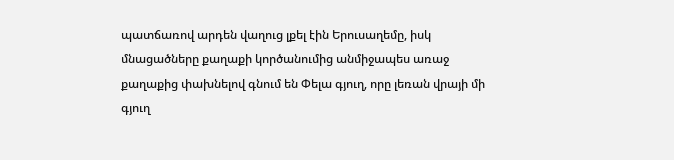պատճառով արդեն վաղուց լքել էին Երուսաղեմը, իսկ մնացածները քաղաքի կործանումից անմիջապես առաջ քաղաքից փախնելով գնում են Փելա գյուղ, որը լեռան վրայի մի գյուղ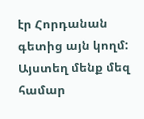էր Հորդանան գետից այն կողմ: Այստեղ մենք մեզ համար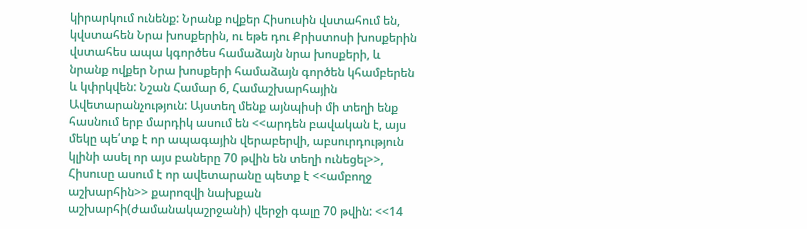կիրարկում ունենք: Նրանք ովքեր Հիսուսին վստահում են, կվստահեն Նրա խոսքերին, ու եթե դու Քրիստոսի խոսքերին վստահես ապա կգործես համաձայն նրա խոսքերի, և նրանք ովքեր Նրա խոսքերի համաձայն գործեն կհամբերեն և կփրկվեն: Նշան Համար 6, Համաշխարհային Ավետարանչություն: Այստեղ մենք այնպիսի մի տեղի ենք հասնում երբ մարդիկ ասում են <<արդեն բավական է, այս մեկը պե՛տք է որ ապագային վերաբերվի, աբսուրդություն կլինի ասել որ այս բաները 70 թվին են տեղի ունեցել>>, Հիսուսը ասում է որ ավետարանը պետք է <<ամբողջ աշխարհին>> քարոզվի նախքան աշխարհի(ժամանակաշրջանի) վերջի գալը 70 թվին: <<14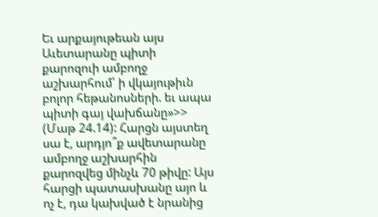Եւ արքայութեան այս Աւետարանը պիտի քարոզուի ամբողջ աշխարհում՝ ի վկայութիւն բոլոր հեթանոսների. եւ ապա պիտի գայ վախճանը»>> (Մաթ 24.14): Հարցն այստեղ սա է, արդյո՞ք ավետարանը ամբողջ աշխարհին քարոզվեց մինչև 70 թիվը: Այս հարցի պատասխանը այո և ոչ է, դա կախված է նրանից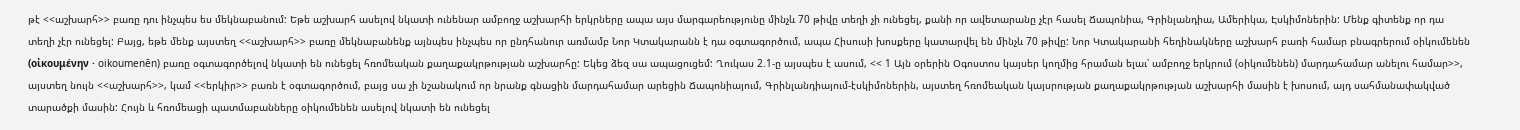թէ <<աշխարհ>> բառը դու ինչպես ես մեկնաբանում: Եթե աշխարհ ասելով նկատի ունենար ամբողջ աշխարհի երկրները ապա այս մարգարեությունը մինչև 70 թիվը տեղի չի ունեցել, քանի որ ավետարանը չէր հասել Ճապոնիա, Գրինլանդիա, Ամերիկա, Էսկիմոներին: Մենք գիտենք որ դա տեղի չէր ունեցել: Բայց, եթե մենք այստեղ <<աշխարհ>> բառը մեկնաբանենք այնպես ինչպես որ ընդհանուր առմամբ Նոր Կտակարանն է դա օգտագործում, ապա Հիսուսի խոսքերը կատարվել են մինչև 70 թիվը: Նոր Կտակարանի հեղինակները աշխարհ բառի համար բնագրերում օիկումենեն (οἰκουμένην · oikoumenēn) բառը օգտագործելով նկատի են ունեցել հռոմեական քաղաքակրթության աշխարհը: Եկեց ձեզ սա ապացուցեմ: Ղուկաս 2.1-ը այսպես է ասում, << 1 Այն օրերին Օգոստոս կայսեր կողմից հրաման ելաւ՝ ամբողջ երկրում (օիկումենեն) մարդահամար անելու համար>>, այստեղ նույն <<աշխարհ>>, կամ <<երկիր>> բառն է օգտագործում, բայց սա չի նշանակում որ նրանք գնացին մարդահամար արեցին Ճապոնիայում, Գրինլանդիայում-էսկիմոներին, այստեղ հռոմեական կայսրության քաղաքակրթության աշխարհի մասին է խոսում, այդ սահմանափակված տարածքի մասին: Հույն և հռոմեացի պատմաբանները օիկումենեն ասելով նկատի են ունեցել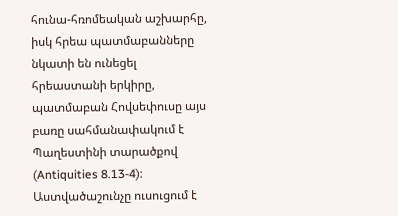հունա-հռոմեական աշխարհը, իսկ հրեա պատմաբանները նկատի են ունեցել հրեաստանի երկիրը, պատմաբան Հովսեփուսը այս բառը սահմանափակում է Պաղեստինի տարածքով (Antiquities 8.13-4): Աստվածաշունչը ուսուցում է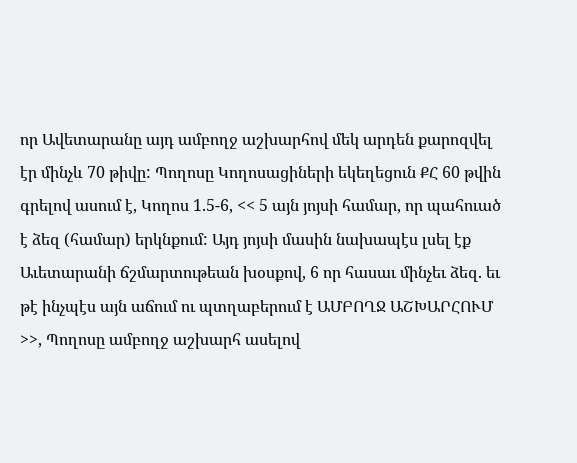որ Ավետարանը այդ ամբողջ աշխարհով մեկ արդեն քարոզվել էր մինչև 70 թիվը: Պողոսը Կողոսացիների եկեղեցուն ՔՀ 60 թվին գրելով ասում է, Կողոս 1.5-6, << 5 այն յոյսի համար, որ պահուած է ձեզ (համար) երկնքում: Այդ յոյսի մասին նախապէս լսել էք Աւետարանի ճշմարտութեան խօսքով, 6 որ հասաւ մինչեւ ձեզ. եւ թէ ինչպէս այն աճում ու պտղաբերում է ԱՄԲՈՂՋ ԱՇԽԱՐՀՈՒՄ >>, Պողոսը ամբողջ աշխարհ ասելով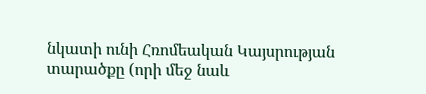նկատի ունի Հռոմեական Կայսրության տարածքը (որի մեջ նաև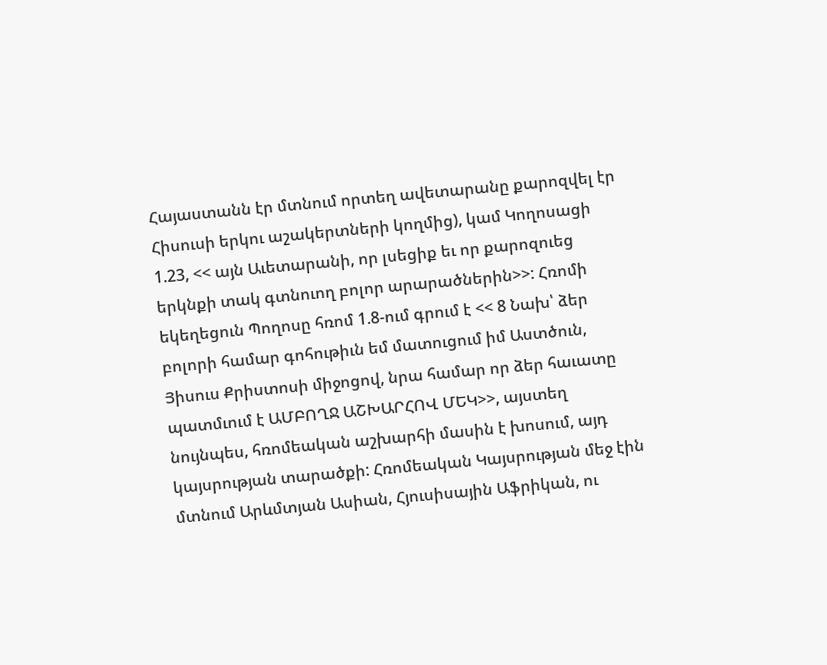Հայաստանն էր մտնում որտեղ ավետարանը քարոզվել էր Հիսուսի երկու աշակերտների կողմից), կամ Կողոսացի 1.23, << այն Աւետարանի, որ լսեցիք եւ որ քարոզուեց երկնքի տակ գտնուող բոլոր արարածներին>>: Հռոմի եկեղեցուն Պողոսը հռոմ 1.8-ում գրում է << 8 Նախ՝ ձեր բոլորի համար գոհութիւն եմ մատուցում իմ Աստծուն, Յիսուս Քրիստոսի միջոցով, նրա համար որ ձեր հաւատը պատմւում է ԱՄԲՈՂՋ ԱՇԽԱՐՀՈՎ ՄԵԿ>>, այստեղ նույնպես, հռոմեական աշխարհի մասին է խոսում, այդ կայսրության տարածքի: Հռոմեական Կայսրության մեջ էին մտնում Արևմտյան Ասիան, Հյուսիսային Աֆրիկան, ու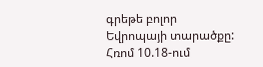գրեթե բոլոր Եվրոպայի տարածքը: Հռոմ 10.18-ում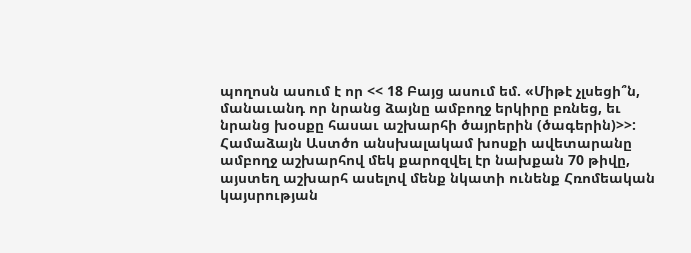պողոսն ասում է որ << 18 Բայց ասում եմ. «Միթէ չլսեցի՞ն, մանաւանդ որ նրանց ձայնը ամբողջ երկիրը բռնեց, եւ նրանց խօսքը հասաւ աշխարհի ծայրերին (ծագերին)>>: Համաձայն Աստծո անսխալակամ խոսքի ավետարանը ամբողջ աշխարհով մեկ քարոզվել էր նախքան 70 թիվը, այստեղ աշխարհ ասելով մենք նկատի ունենք Հռոմեական կայսրության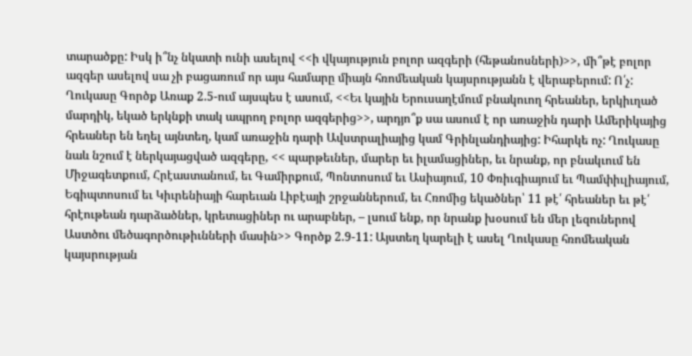տարածքը: Իսկ ի՞նչ նկատի ունի ասելով <<ի վկայություն բոլոր ազգերի (հեթանոսների)>>, մի՞թէ բոլոր ազգեր ասելով սա չի բացառում որ այս համարը միայն հռոմեական կայսրությանն է վերաբերում: Ո՛չ: Ղուկասը Գործք Առաք 2.5-ում այսպես է ասում, <<Եւ կային Երուսաղէմում բնակուող հրեաներ, երկիւղած մարդիկ, եկած երկնքի տակ ապրող բոլոր ազգերից>>, արդյո՞ք սա ասում է որ առաջին դարի Ամերիկայից հրեաներ են եղել այնտեղ, կամ առաջին դարի Ավստրալիայից կամ Գրինլանդիայից: Իհարկե ոչ: Ղուկասը նաև նշում է ներկայացված ազգերը, << պարթեւներ, մարեր եւ իլամացիներ, եւ նրանք, որ բնակւում են Միջագետքում, Հրէաստանում, եւ Գամիրքում, Պոնտոսում եւ Ասիայում, 10 Փռիւգիայում եւ Պամփիւլիայում, Եգիպտոսում եւ Կիւրենիայի հարեւան Լիբէայի շրջաններում, եւ Հռոմից եկածներ՝ 11 թէ՛ հրեաներ եւ թէ՛ հրէութեան դարձածներ, կրետացիներ ու արաբներ, – լսում ենք, որ նրանք խօսում են մեր լեզուներով Աստծու մեծագործութիւնների մասին>> Գործք 2.9-11: Այստեղ կարելի է ասել Ղուկասը հռոմեական կայսրության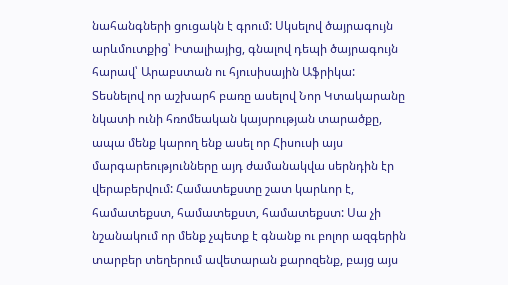նահանգների ցուցակն է գրում: Սկսելով ծայրագույն արևմուտքից՝ Իտալիայից, գնալով դեպի ծայրագույն հարավ՝ Արաբստան ու հյուսիսային Աֆրիկա: Տեսնելով որ աշխարհ բառը ասելով Նոր Կտակարանը նկատի ունի հռոմեական կայսրության տարածքը, ապա մենք կարող ենք ասել որ Հիսուսի այս մարգարեությունները այդ ժամանակվա սերնդին էր վերաբերվում: Համատեքստը շատ կարևոր է, համատեքստ, համատեքստ, համատեքստ: Սա չի նշանակում որ մենք չպետք է գնանք ու բոլոր ազգերին տարբեր տեղերում ավետարան քարոզենք, բայց այս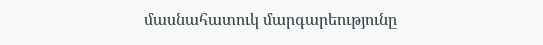մասնահատուկ մարգարեությունը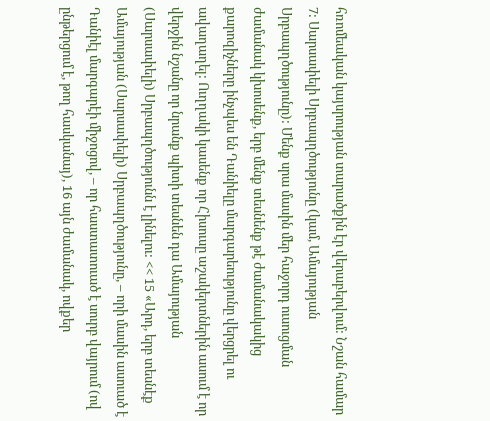հռոմեական կայսրության տարածքին էր վերաբերվում: Նշան համար 7: Սարսափելի Սրբապղծությունը (կամ, Ամայության Սրբապղծությունը): Մենք սրա մասին մեր հաջորդ ուսուցման ժամանակ կխոսենք, երբ մենք տեսնենք թէ ժամանակակից քարոզիչները ինչպես են Դանիելը մարգարեությունը վերցրել ու ավաղաղել: Ուղղակի կասենք որ Հիսուսը աշակերտներին ասում է որ վերջին նշանը որ նրանք պիտի տեսնեն դա Ամայության (Սարսափելի) Սրբապղծությունն է լինելու: << 15 «Արդ, երբ տեսնէք Ամայության (Սարսափելի) Սրբապղծությունը, – որի մասին ասուած է Դանիէլ մարգարէի միջոցով, – որ հաստատուած է սուրբ վայրում (ով ընթերցում է, թող հասկանայ), 16 այն ժամանակ, ովքեր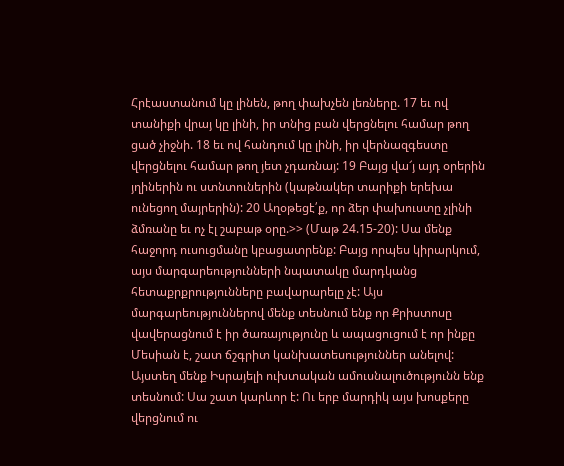Հրէաստանում կը լինեն, թող փախչեն լեռները. 17 եւ ով տանիքի վրայ կը լինի, իր տնից բան վերցնելու համար թող ցած չիջնի. 18 եւ ով հանդում կը լինի, իր վերնազգեստը վերցնելու համար թող յետ չդառնայ: 19 Բայց վա՜յ այդ օրերին յղիներին ու ստնտուներին (կաթնակեր տարիքի երեխա ունեցող մայրերին): 20 Աղօթեցէ՛ք, որ ձեր փախուստը չլինի ձմռանը եւ ոչ էլ շաբաթ օրը.>> (Մաթ 24.15-20): Սա մենք հաջորդ ուսուցմանը կբացատրենք: Բայց որպես կիրարկում, այս մարգարեությունների նպատակը մարդկանց հետաքրքրությունները բավարարելը չէ: Այս մարգարեություններով մենք տեսնում ենք որ Քրիստոսը վավերացնում է իր ծառայությունը և ապացուցում է որ ինքը Մեսիան է, շատ ճշգրիտ կանխատեսություններ անելով: Այստեղ մենք Իսրայելի ուխտական ամուսնալուծությունն ենք տեսնում: Սա շատ կարևոր է: Ու երբ մարդիկ այս խոսքերը վերցնում ու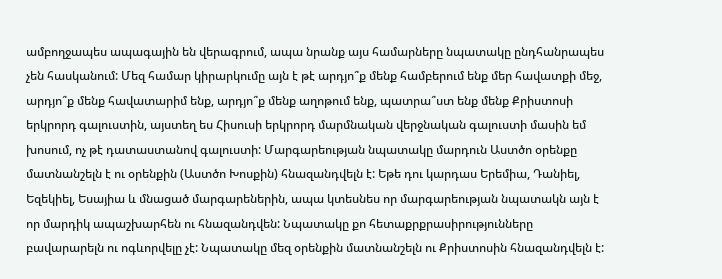ամբողջապես ապագային են վերագրում, ապա նրանք այս համարները նպատակը ընդհանրապես չեն հասկանում: Մեզ համար կիրարկումը այն է թէ արդյո՞ք մենք համբերում ենք մեր հավատքի մեջ, արդյո՞ք մենք հավատարիմ ենք, արդյո՞ք մենք աղոթում ենք, պատրա՞ստ ենք մենք Քրիստոսի երկրորդ գալուստին, այստեղ ես Հիսուսի երկրորդ մարմնական վերջնական գալուստի մասին եմ խոսում, ոչ թէ դատաստանով գալուստի: Մարգարեության նպատակը մարդուն Աստծո օրենքը մատնանշելն է ու օրենքին (Աստծո Խոսքին) հնազանդվելն է: Եթե դու կարդաս Երեմիա, Դանիել, Եզեկիել, Եսայիա և մնացած մարգարեներին, ապա կտեսնես որ մարգարեության նպատակն այն է որ մարդիկ ապաշխարհեն ու հնազանդվեն: Նպատակը քո հետաքրքրասիրությունները բավարարելն ու ոգևորվելը չէ: Նպատակը մեզ օրենքին մատնանշելն ու Քրիստոսին հնազանդվելն է: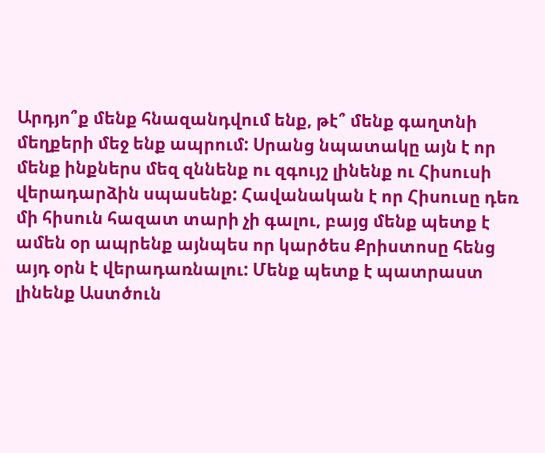Արդյո՞ք մենք հնազանդվում ենք, թէ՞ մենք գաղտնի մեղքերի մեջ ենք ապրում: Սրանց նպատակը այն է որ մենք ինքներս մեզ զննենք ու զգույշ լինենք ու Հիսուսի վերադարձին սպասենք: Հավանական է որ Հիսուսը դեռ մի հիսուն հազատ տարի չի գալու, բայց մենք պետք է ամեն օր ապրենք այնպես որ կարծես Քրիստոսը հենց այդ օրն է վերադառնալու: Մենք պետք է պատրաստ լինենք Աստծուն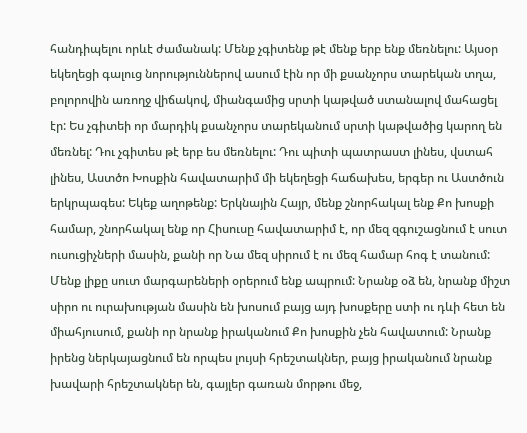հանդիպելու որևէ ժամանակ: Մենք չգիտենք թէ մենք երբ ենք մեռնելու: Այսօր եկեղեցի գալուց նորություններով ասում էին որ մի քսանչորս տարեկան տղա, բոլորովին առողջ վիճակով, միանգամից սրտի կաթված ստանալով մահացել էր: Ես չգիտեի որ մարդիկ քսանչորս տարեկանում սրտի կաթվածից կարող են մեռնել: Դու չգիտես թէ երբ ես մեռնելու: Դու պիտի պատրաստ լինես, վստահ լինես, Աստծո Խոսքին հավատարիմ մի եկեղեցի հաճախես, երգեր ու Աստծուն երկրպագես: Եկեք աղոթենք: Երկնային Հայր, մենք շնորհակալ ենք Քո խոսքի համար, շնորհակալ ենք որ Հիսուսը հավատարիմ է, որ մեզ զգուշացնում է սուտ ուսուցիչների մասին, քանի որ Նա մեզ սիրում է ու մեզ համար հոգ է տանում: Մենք լիքը սուտ մարգարեների օրերում ենք ապրում: Նրանք օձ են, նրանք միշտ սիրո ու ուրախության մասին են խոսում բայց այդ խոսքերը ստի ու դևի հետ են միահյուսում, քանի որ նրանք իրականում Քո խոսքին չեն հավատում: Նրանք իրենց ներկայացնում են որպես լույսի հրեշտակներ, բայց իրականում նրանք խավարի հրեշտակներ են, գայլեր գառան մորթու մեջ,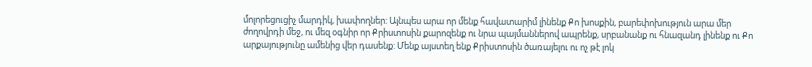մոլորեցուցիչ մարդիկ, խափողներ: Այնպես արա որ մենք հավատարիմ լինենք Քո խոսքին, բարեփոխություն արա մեր ժողովրդի մեջ, ու մեզ օգնիր որ Քրիստոսին քարոզենք ու նրա պայմաններով ապրենք, սրբանանք ու հնազանդ լինենք ու Քո արքայությունը ամենից վեր դասենք: Մենք այստեղ ենք Քրիստոսին ծառայելու ու ոչ թէ լոկ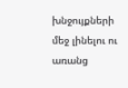խնջույքների մեջ լինելու ու առանց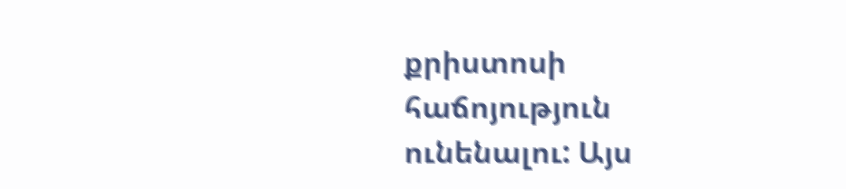քրիստոսի հաճոյություն ունենալու: Այս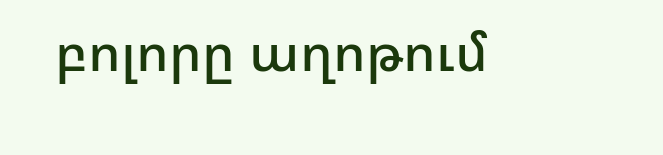բոլորը աղոթում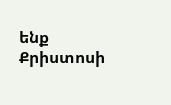ենք Քրիստոսի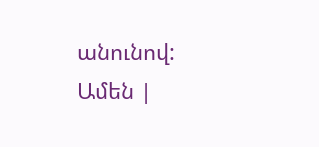անունով: Ամեն |